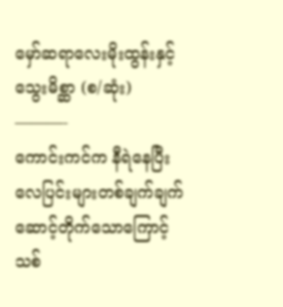မှော်ဆရာလေးမိုးထွန်းနှင့် သွေးမိစ္ဆာ (စ/ဆုံး)
———-
ကောင်းကင်က နီရဲနေပြီး လေပြင်းများတစ်ချက်ချက်ဆောင့်တိုက်သောကြောင့် သစ်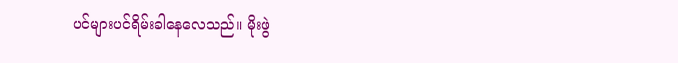ပင်များပင်ရိမ်းခါနေလေသည်။ မိုးဖွဲ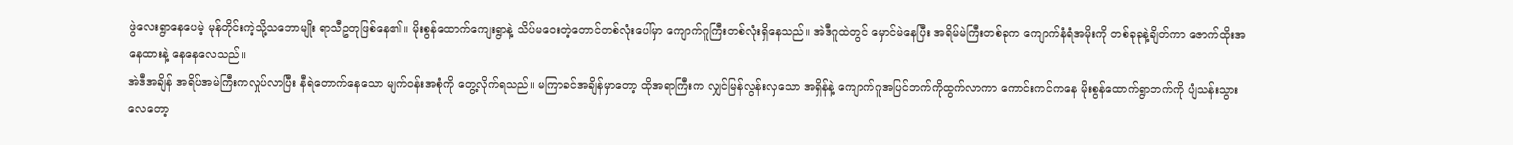ဖွဲလေးရွာနေပေမဲ့ မုန်တိုင်းကဲ့သို့သဘောမျိုး ရာသီဥတုဖြစ်နေ၏။ မိုးစွန်ထောက်ကျေးရွာနဲ့ သိပ်မဝေးတဲ့တောင်တစ်လုံးပေါ်မှာ ကျောက်ဂူကြီးတစ်လုံးရှိနေသည်။ အဲဒီဂူထဲတွင် မှောင်မဲနေပြီး အရိမ်မဲကြီးတစ်ခုက ကျောက်နံရံအမိုးကို တစ်ခုခုနဲ့ချိတ်ကာ ဇောက်ထိုးအနေထားနဲ့ နေနေလေသည်။
အဲဒီအချိန် အရိပ်အမဲကြီးကလှုပ်လာပြီး နီရဲတောက်နေသော မျက်ဝန်းအစုံကို တွေ့လိုက်ရသည်။ မကြာခင်အချိန်မှာတော့ ထိုအရာကြီးက လျှင်မြန်လွန်းလှသော အရှိန်နဲ့ ကျောက်ဂူအပြင်ဘက်ကိုထွက်လာကာ ကောင်းကင်ကနေ မိုးစွန်ထောက်ရွာဘက်ကို ပျံသန်းသွားလေတော့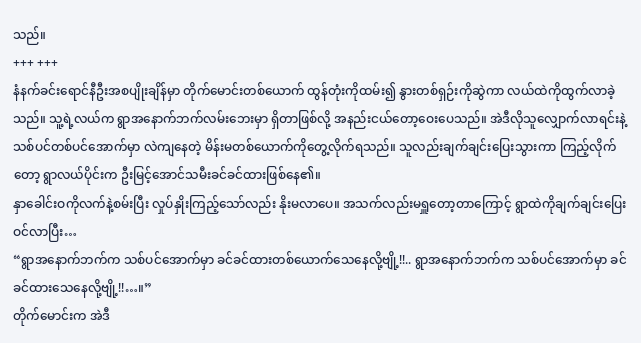သည်။
+++ +++
နံနက်ခင်းရောင်နီဦးအစပျိုးချိန်မှာ တိုက်မောင်းတစ်ယောက် ထွန်တုံးကိုထမ်း၍ နွားတစ်ရှဉ်းကိုဆွဲကာ လယ်ထဲကိုထွက်လာခဲ့သည်။ သူ့ရဲ့လယ်က ရွာအနောက်ဘက်လမ်းဘေးမှာ ရှိတာဖြစ်လို့ အနည်းငယ်တော့ဝေးပေသည်။ အဲဒီလိုသူလျှောက်လာရင်းနဲ့ သစ်ပင်တစ်ပင်အောက်မှာ လဲကျနေတဲ့ မိန်းမတစ်ယောက်ကိုတွေ့လိုက်ရသည်။ သူလည်းချက်ချင်းပြေးသွားကာ ကြည့်လိုက်တော့ ရွာလယ်ပိုင်းက ဦးမြင့်အောင်သမီးခင်ခင်ထားဖြစ်နေ၏။
နှာခေါင်းဝကိုလက်နဲ့စမ်းပြီး လှုပ်နှိုးကြည့်သော်လည်း နိုးမလာပေ။ အသက်လည်းမရှူတော့တာကြောင့် ရွာထဲကိုချက်ချင်းပြေးဝင်လာပြီး…
“ရွာအနောက်ဘက်က သစ်ပင်အောက်မှာ ခင်ခင်ထားတစ်ယောက်သေနေလို့ဗျို့!!.. ရွာအနောက်ဘက်က သစ်ပင်အောက်မှာ ခင်ခင်ထားသေနေလို့ဗျို့!!…။”
တိုက်မောင်းက အဲဒီ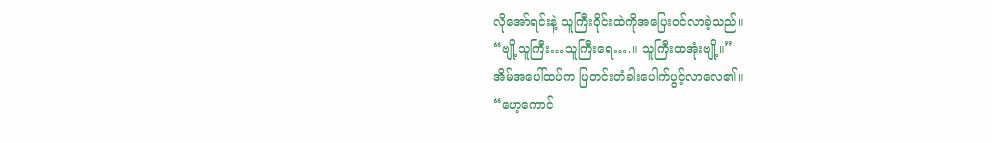လိုအော်ရင်းနဲ့ သူကြီးဝိုင်းထဲကိုအပြေးဝင်လာခဲ့သည်။
“ဗျို့သူကြီး…သူကြီးရေ….။ သူကြီးထအုံးဗျို့။”
အိမ်အပေါ်ထပ်က ပြတင်းတံခါးပေါက်ပွင့်လာလေ၏။
“ဟေ့ကောင်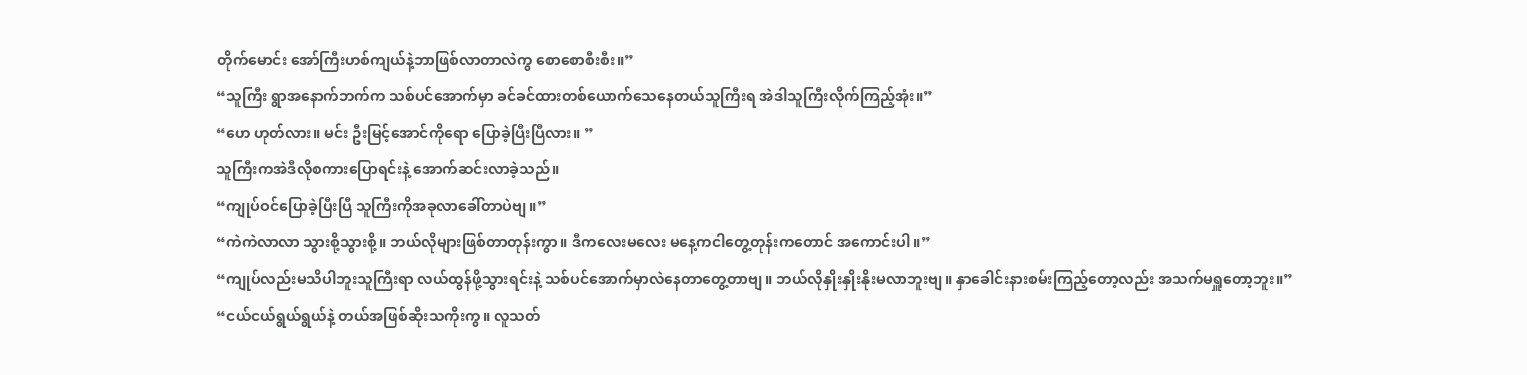တိုက်မောင်း အော်ကြီးဟစ်ကျယ်နဲ့ဘာဖြစ်လာတာလဲကွ စောစောစီးစီး။”
“သူကြီး ရွာအနောက်ဘက်က သစ်ပင်အောက်မှာ ခင်ခင်ထားတစ်ယောက်သေနေတယ်သူကြီးရ အဲဒါသူကြီးလိုက်ကြည့်အုံး။”
“ဟေ ဟုတ်လား။ မင်း ဦးမြင့်အောင်ကိုရော ပြောခဲ့ပြီးပြီလား။ ”
သူကြီးကအဲဒီလိုစကားပြောရင်းနဲ့ အောက်ဆင်းလာခဲ့သည်။
“ကျုပ်ဝင်ပြောခဲ့ပြီးပြီ သူကြီးကိုအခုလာခေါ်တာပဲဗျ။”
“ကဲကဲလာလာ သွားစို့သွားစို့။ ဘယ်လိုများဖြစ်တာတုန်းကွာ။ ဒီကလေးမလေး မနေ့ကငါတွေ့တုန်းကတောင် အကောင်းပါ။”
“ကျုပ်လည်းမသိပါဘူးသူကြီးရာ လယ်ထွန်ဖို့သွားရင်းနဲ့ သစ်ပင်အောက်မှာလဲနေတာတွေ့တာဗျ။ ဘယ်လိုနှိုးနှိုးနိုးမလာဘူးဗျ။ နှာခေါင်းနားစမ်းကြည့်တော့လည်း အသက်မရှူတော့ဘူး။”
“ငယ်ငယ်ရွယ်ရွယ်နဲ့ တယ်အဖြစ်ဆိုးသကိုးကွ။ လူသတ်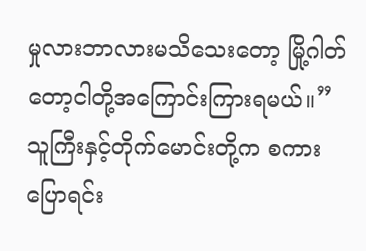မှုလားဘာလားမသိသေးတော့ မြို့ဂါတ်တော့ငါတို့အကြောင်းကြားရမယ်။”
သူကြီးနှင့်တိုက်မောင်းတို့က စကားပြောရင်း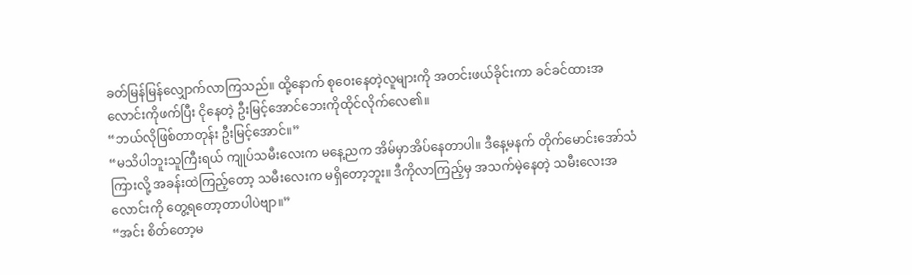ခတ်မြန်မြန်လျှောက်လာကြသည်။ ထို့နောက် စုဝေးနေတဲ့လူများကို အတင်းဖယ်ခိုင်းကာ ခင်ခင်ထားအလောင်းကိုဖက်ပြီး ငိုနေတဲ့ ဦးမြင့်အောင်ဘေးကိုထိုင်လိုက်လေ၏။
“ဘယ်လိုဖြစ်တာတုန်း ဦးမြင့်အောင်။”
“မသိပါဘူးသူကြီးရယ် ကျုပ်သမီးလေးက မနေ့ညက အိမ်မှာအိပ်နေတာပါ။ ဒီနေ့မနက် တိုက်မောင်းအော်သံကြားလို့ အခန်းထဲကြည့်တော့ သမီးလေးက မရှိတော့ဘူး။ ဒီကိုလာကြည့်မှ အသက်မဲ့နေတဲ့ သမီးလေးအလောင်းကို တွေ့ရတော့တာပါပဲဗျာ။”
“အင်း စိတ်တော့မ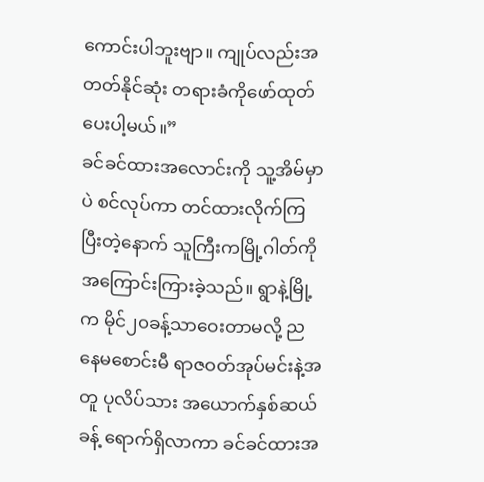ကောင်းပါဘူးဗျာ။ ကျုပ်လည်းအတတ်နိုင်ဆုံး တရားခံကိုဖော်ထုတ်ပေးပါ့မယ်။”
ခင်ခင်ထားအလောင်းကို သူ့အိမ်မှာပဲ စင်လုပ်ကာ တင်ထားလိုက်ကြပြီးတဲ့နောက် သူကြီးကမြို့ဂါတ်ကိုအကြောင်းကြားခဲ့သည်။ ရွာနဲ့မြို့က မိုင်၂၀ခန့်သာဝေးတာမလို့ ညနေမစောင်းမီ ရာဇဝတ်အုပ်မင်းနဲ့အတူ ပုလိပ်သား အယောက်နှစ်ဆယ်ခန့် ရောက်ရှိလာကာ ခင်ခင်ထားအ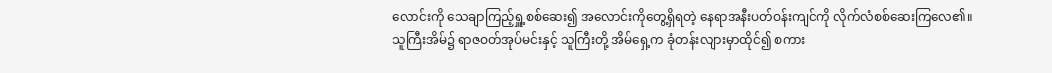လောင်းကို သေချာကြည့်ရှူ့စစ်ဆေး၍ အလောင်းကိုတွေ့ရှိရတဲ့ နေရာအနီးပတ်ဝန်းကျင်ကို လိုက်လံစစ်ဆေးကြလေ၏။
သူကြီးအိမ်၌ ရာဇဝတ်အုပ်မင်းနှင့် သူကြီးတို့ အိမ်ရှေ့က ခုံတန်းလျားမှာထိုင်၍ စကား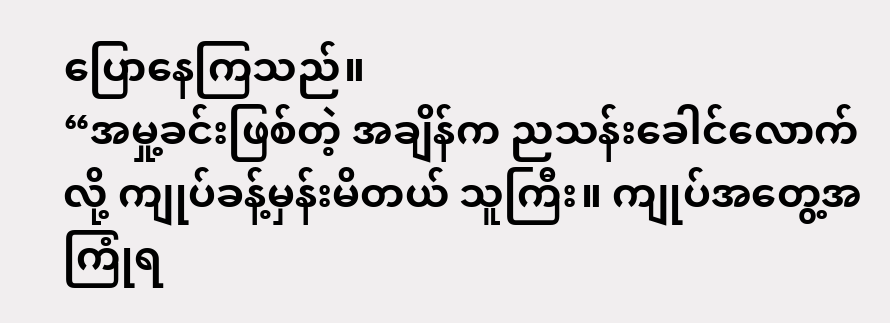ပြောနေကြသည်။
“အမှု့ခင်းဖြစ်တဲ့ အချိန်က ညသန်းခေါင်လောက်လို့ ကျုပ်ခန့်မှန်းမိတယ် သူကြီး။ ကျုပ်အတွေ့အကြုံရ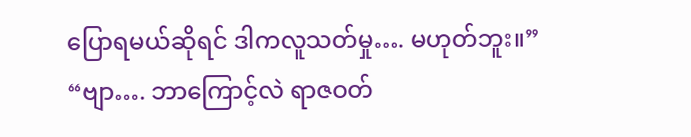ပြောရမယ်ဆိုရင် ဒါကလူသတ်မှု…. မဟုတ်ဘူး။”
“ဗျာ…. ဘာကြောင့်လဲ ရာဇဝတ်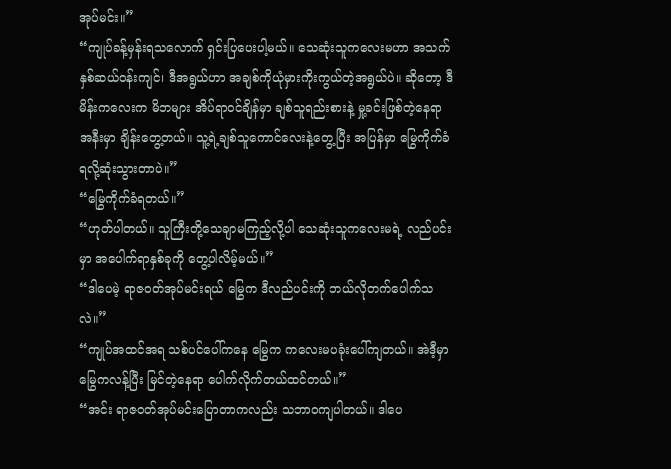အုပ်မင်း။”
“ကျုပ်ခန့်မှန်းရသလောက် ရှင်းပြပေးပါ့မယ်။ သေဆုံးသူကလေးမဟာ အသက်နှစ်ဆယ်ဝန်းကျင်၊ ဒီအရွယ်ဟာ အချစ်ကိုယုံမှားကိုးကွယ်တဲ့အရွယ်ပဲ။ ဆိုတော့ ဒီမိန်းကလေးက မိဘများ အိပ်ရာဝင်ချိန်မှာ ချစ်သူရည်းစားနဲ့ မှု့ခင်းဖြစ်တဲ့နေရာအနီးမှာ ချိန်းတွေ့တယ်။ သူ့ရဲ့ချစ်သူကောင်လေးနဲ့တွေ့ပြီး အပြန်မှာ မြွေကိုက်ခံရလို့ဆုံးသွားတာပဲ။”
“မြွေကိုက်ခံရတယ်။”
“ဟုတ်ပါတယ်။ သူကြီးတို့သေချာမကြည့်လို့ပါ သေဆုံးသူကလေးမရဲ့ လည်ပင်းမှာ အပေါက်ရာနှစ်ခုကို တွေ့ပါလိမ့်မယ်။”
“ဒါပေမဲ့ ရာဇဝတ်အုပ်မင်းရယ် မြွေက ဒီလည်ပင်းကို ဘယ်လိုတက်ပေါက်သလဲ။”
“ကျုပ်အထင်အရ သစ်ပင်ပေါ်ကနေ မြွေက ကလေးမပခုံးပေါ်ကျတယ်။ အဲဒီ့မှာမြွေကလန့်ပြီး မြင်တဲ့နေရာ ပေါက်လိုက်တယ်ထင်တယ်။”
“အင်း ရာဇဝတ်အုပ်မင်းပြောတာကလည်း သဘာဝကျပါတယ်။ ဒါပေ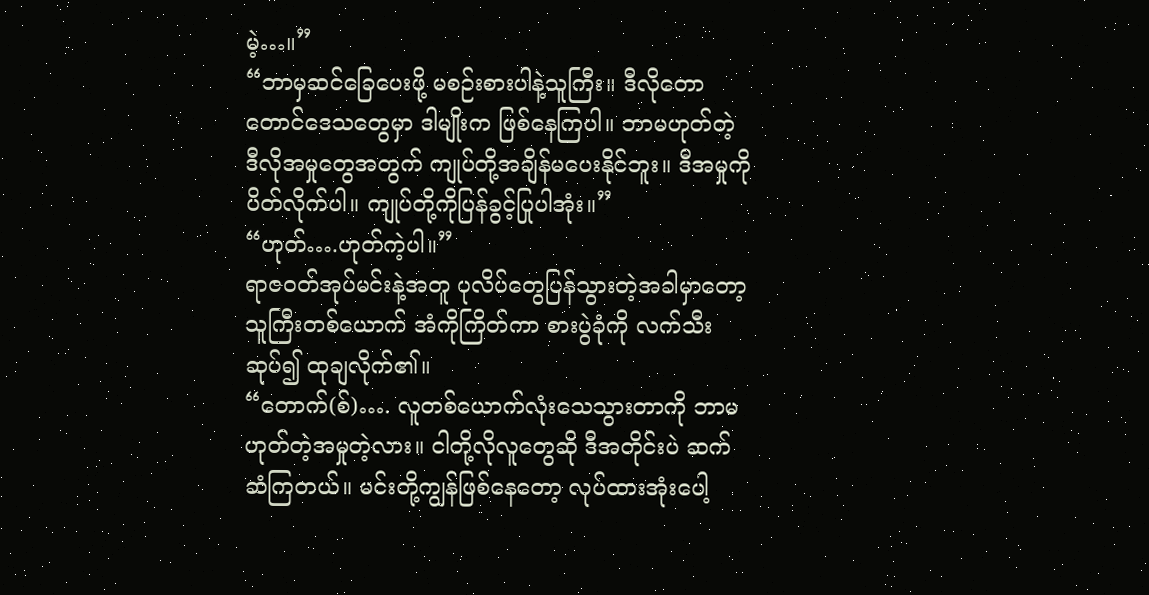မဲ့…။”
“ဘာမှဆင်ခြေပေးဖို့ မစဉ်းစားပါနဲ့သူကြီး။ ဒီလိုတောတောင်ဒေသတွေမှာ ဒါမျိုးက ဖြစ်နေကြပါ။ ဘာမဟုတ်တဲ့ ဒီလိုအမှုတွေအတွက် ကျုပ်တို့အချိန်မပေးနိုင်ဘူး။ ဒီအမှုကိုပိတ်လိုက်ပါ။ ကျုပ်တို့ကိုပြန်ခွင့်ပြုပါအုံး။”
“ဟုတ်….ဟုတ်ကဲ့ပါ။”
ရာဇဝတ်အုပ်မင်းနဲ့အတူ ပုလိပ်တွေပြန်သွားတဲ့အခါမှာတော့ သူကြီးတစ်ယောက် အံကိုကြိတ်ကာ စားပွဲခုံကို လက်သီးဆုပ်၍ ထုချလိုက်၏။
“တောက်(စ်)…. လူတစ်ယောက်လုံးသေသွားတာကို ဘာမဟုတ်တဲ့အမှုတဲ့လား။ ငါတို့လိုလူတွေဆို ဒီအတိုင်းပဲ ဆက်ဆံကြတယ်။ မင်းတို့ကျွန်ဖြစ်နေတော့ လုပ်ထားအုံးပေါ့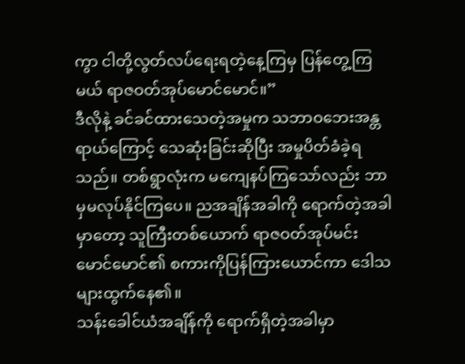ကွာ ငါတို့လွတ်လပ်ရေးရတဲ့နေ့ကြမှ ပြန်တွေ့ကြမယ် ရာဇဝတ်အုပ်မောင်မောင်။”
ဒီလိုနဲ့ ခင်ခင်ထားသေတဲ့အမှုက သဘာဝဘေးအန္တရာယ်ကြောင့် သေဆုံးခြင်းဆိုပြီး အမှုပိတ်ခံခဲ့ရသည်။ တစ်ရွာလုံးက မကျေနပ်ကြသော်လည်း ဘာမှမလုပ်နိုင်ကြပေ။ ညအချိန်အခါကို ရောက်တဲ့အခါမှာတော့ သူကြီးတစ်ယောက် ရာဇဝတ်အုပ်မင်း မောင်မောင်၏ စကားကိုပြန်ကြားယောင်ကာ ဒေါသများထွက်နေ၏။
သန်းခေါင်ယံအချိန်ကို ရောက်ရှိတဲ့အခါမှာ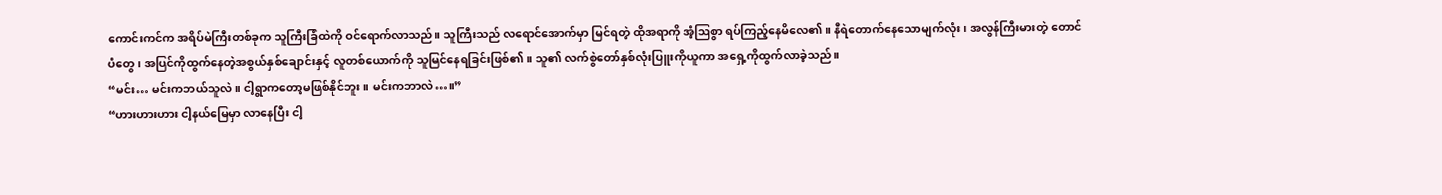ကောင်းကင်က အရိပ်မဲကြီးတစ်ခုက သူကြီးခြံထဲကို ဝင်ရောက်လာသည်။ သူကြီးသည် လရောင်အောက်မှာ မြင်ရတဲ့ ထိုအရာကို အံ့ဩစွာ ရပ်ကြည့်နေမိလေ၏။ နီရဲတောက်နေသောမျက်လုံး၊ အလွန်ကြီးမားတဲ့ တောင်ပံတွေ၊ အပြင်ကိုထွက်နေတဲ့အစွယ်နှစ်ချောင်းနှင့် လူတစ်ယောက်ကို သူမြင်နေရခြင်းဖြစ်၏။ သူ၏ လက်စွဲတော်နှစ်လုံးပြူးကိုယူကာ အရှေ့ကိုထွက်လာခဲ့သည်။
“မင်း… မင်းကဘယ်သူလဲ။ ငါ့ရွာကတော့မဖြစ်နိုင်ဘူး။ မင်းကဘာလဲ…။”
“ဟားဟားဟား ငါ့နယ်မြေမှာ လာနေပြီး ငါ့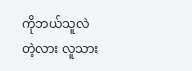ကိုဘယ်သူလဲတဲ့လား လူသား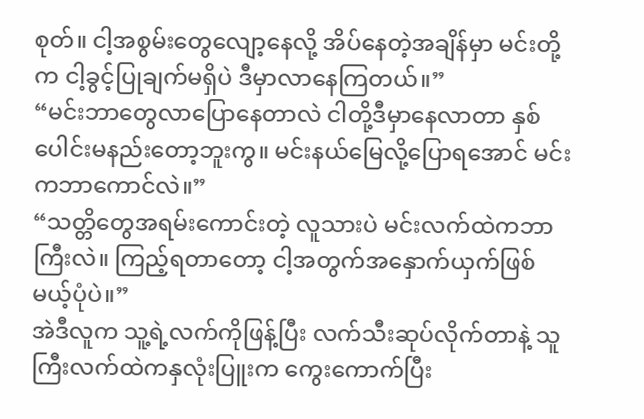စုတ်။ ငါ့အစွမ်းတွေလျော့နေလို့ အိပ်နေတဲ့အချိန်မှာ မင်းတို့က ငါ့ခွင့်ပြုချက်မရှိပဲ ဒီမှာလာနေကြတယ်။”
“မင်းဘာတွေလာပြောနေတာလဲ ငါတို့ဒီမှာနေလာတာ နှစ်ပေါင်းမနည်းတော့ဘူးကွ။ မင်းနယ်မြေလို့ပြောရအောင် မင်းကဘာကောင်လဲ။”
“သတ္တိတွေအရမ်းကောင်းတဲ့ လူသားပဲ မင်းလက်ထဲကဘာကြီးလဲ။ ကြည့်ရတာတော့ ငါ့အတွက်အနှောက်ယှက်ဖြစ်မယ့်ပုံပဲ။”
အဲဒီလူက သူ့ရဲ့လက်ကိုဖြန့်ပြီး လက်သီးဆုပ်လိုက်တာနဲ့ သူကြီးလက်ထဲကနှလုံးပြူးက ကွေးကောက်ပြီး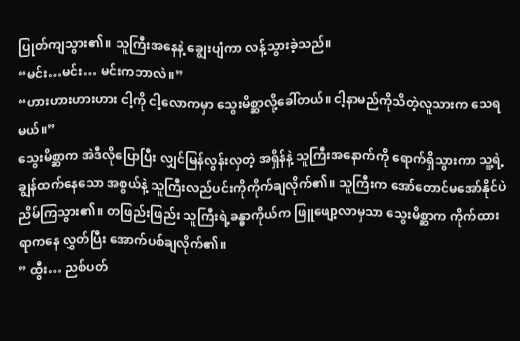ပြုတ်ကျသွား၏။ သူကြီးအနေနဲ့ ချွေးပျံကာ လန့်သွားခဲ့သည်။
“မင်း…မင်း… မင်းကဘာလဲ။”
“ဟားဟားဟားဟား ငါ့ကို ငါ့လောကမှာ သွေးမိစ္ဆာလို့ခေါ်တယ်။ ငါ့နာမည်ကိုသိတဲ့လူသားက သေရမယ်။”
သွေးမိစ္ဆာက အဲဒီလိုပြောပြီး လျှင်မြန်လွန်းလှတဲ့ အရှိန်နဲ့ သူကြီးအနောက်ကို ရောက်ရှိသွားကာ သူ့ရဲ့ချွန်ထက်နေသော အစွယ်နဲ့ သူကြီးလည်ပင်းကိုကိုက်ချလိုက်၏။ သူကြီးက အော်တောင်မအော်နိုင်ပဲ ညိမ်ကြသွား၏။ တဖြည်းဖြည်း သူကြီးရဲ့ခန္ဓာကိုယ်က ဖြူဖျော့လာမှသာ သွေးမိစ္ဆာက ကိုက်ထားရာကနေ လွှတ်ပြီး အောက်ပစ်ချလိုက်၏။
” ထွီး… ညစ်ပတ်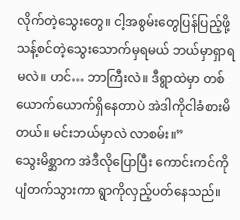လိုက်တဲ့သွေးတွေ။ ငါ့အစွမ်းတွေပြန်ပြည့်ဖို့ သန့်စင်တဲ့သွေးသောက်မှရမယ် ဘယ်မှာရှာရမလဲ။ ဟင်… ဘာကြီးလဲ။ ဒီရွာထဲမှာ တစ်ယောက်ယောက်ရှိနေတာပဲ အဲဒါကိုငါခံစားမိတယ်။ မင်းဘယ်မှာလဲ လာစမ်း။”
သွေးမိစ္ဆာက အဲဒီလိုပြောပြီး ကောင်းကင်ကိုပျံတက်သွားကာ ရွာကိုလှည့်ပတ်နေသည်။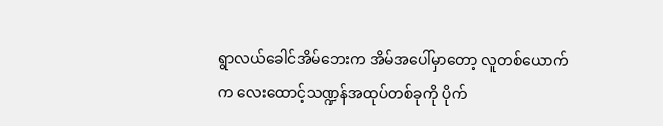ရွာလယ်ခေါင်အိမ်ဘေးက အိမ်အပေါ်မှာတော့ လူတစ်ယောက်က လေးထောင့်သဏ္ဍန်အထုပ်တစ်ခုကို ပိုက်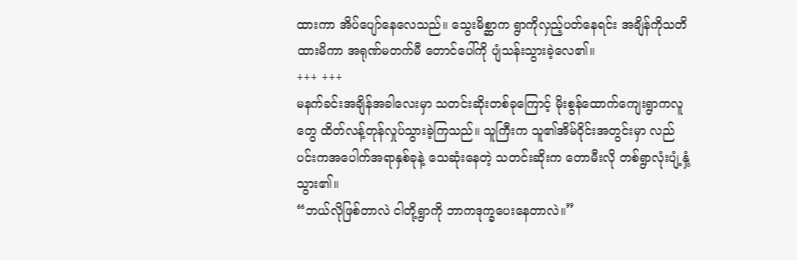ထားကာ အိပ်ပျော်နေလေသည်။ သွေးမိစ္ဆာက ရွာကိုလှည့်ပတ်နေရင်း အချိန်ကိုသတိထားမိကာ အရုဏ်မတက်မီ တောင်ပေါ်ကို ပျံသန်းသွားခဲ့လေ၏။
+++ +++
မနက်ခင်းအချိန်အခါလေးမှာ သတင်းဆိုးတစ်ခုကြောင့် မိုးစွန်ထောက်ကျေးရွာကလူတွေ ထိတ်လန့်တုန်လှုပ်သွားခဲ့ကြသည်။ သူကြီးက သူ၏အိမ်ဝိုင်းအတွင်းမှာ လည်ပင်းကအပေါက်အရာနှစ်ခုနဲ့ သေဆုံးနေတဲ့ သတင်းဆိုးက တောမီးလို တစ်ရွာလုံးပျံ့နှံ့သွား၏။
“ဘယ်လိုဖြစ်တာလဲ ငါတို့ရွာကို ဘာကဒုက္ခပေးနေတာလဲ။”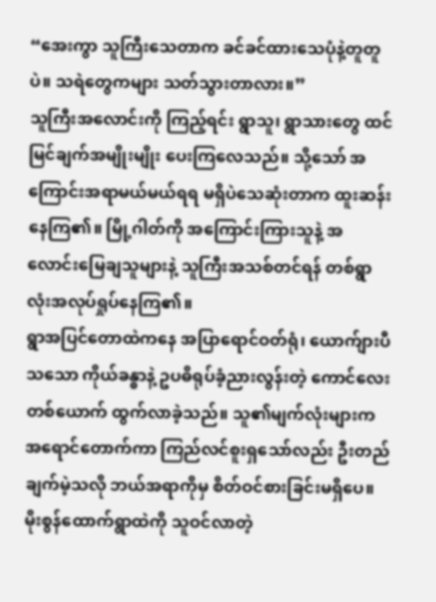“အေးကွာ သူကြီးသေတာက ခင်ခင်ထားသေပုံနဲ့တူတူပဲ။ သရဲတွေကများ သတ်သွားတာလား။”
သူကြီးအလောင်းကို ကြည့်ရင်း ရွာသူ၊ ရွာသားတွေ ထင်မြင်ချက်အမျိုးမျိုး ပေးကြလေသည်။ သို့သော် အကြောင်းအရာမယ်မယ်ရရ မရှိပဲသေဆုံးတာက ထူးဆန်းနေကြ၏။ မြို့ဂါတ်ကို အကြောင်းကြားသူနဲ့ အလောင်းမြေချသူများနဲ့ သူကြီးအသစ်တင်ရန် တစ်ရွာလုံးအလုပ်ရှုပ်နေကြ၏။
ရွာအပြင်တောထဲကနေ အပြာရောင်ဝတ်ရုံ၊ ယောက်ျားပီသသော ကိုယ်ခန္ဓာနဲ့ ဥပဓိရုပ်ခံ့ညားလွန်းတဲ့ ကောင်လေးတစ်ယောက် ထွက်လာခဲ့သည်။ သူ၏မျက်လုံးများက အရောင်တောက်ကာ ကြည်လင်စူးရှသော်လည်း ဦးတည်ချက်မဲ့သလို ဘယ်အရာကိုမှ စိတ်ဝင်စားခြင်းမရှိပေ။ မိုးစွန်ထောက်ရွာထဲကို သူဝင်လာတဲ့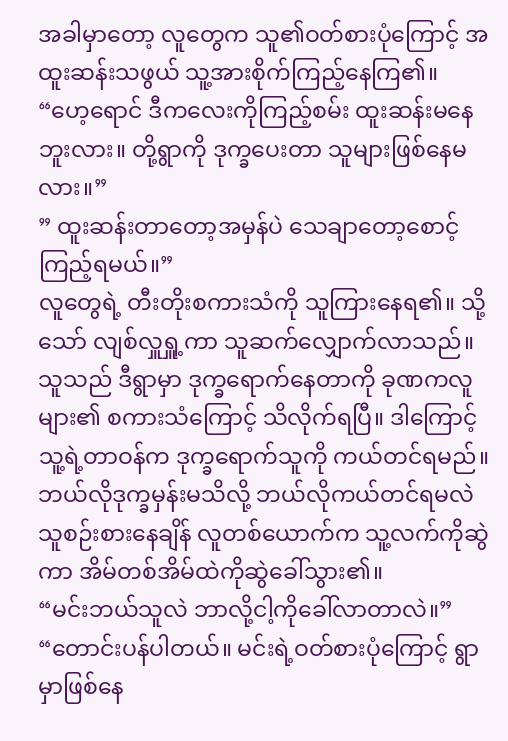အခါမှာတော့ လူတွေက သူ၏ဝတ်စားပုံကြောင့် အထူးဆန်းသဖွယ် သူ့အားစိုက်ကြည့်နေကြ၏။
“ဟေ့ရောင် ဒီကလေးကိုကြည့်စမ်း ထူးဆန်းမနေဘူးလား။ တို့ရွာကို ဒုက္ခပေးတာ သူများဖြစ်နေမလား။”
” ထူးဆန်းတာတော့အမှန်ပဲ သေချာတော့စောင့်ကြည့်ရမယ်။”
လူတွေရဲ့ တီးတိုးစကားသံကို သူကြားနေရ၏။ သို့သော် လျစ်လှူရှူ့ကာ သူဆက်လျှောက်လာသည်။ သူသည် ဒီရွာမှာ ဒုက္ခရောက်နေတာကို ခုဏကလူများ၏ စကားသံကြောင့် သိလိုက်ရပြီ။ ဒါကြောင့် သူ့ရဲ့တာဝန်က ဒုက္ခရောက်သူကို ကယ်တင်ရမည်။ ဘယ်လိုဒုက္ခမှန်းမသိလို့ ဘယ်လိုကယ်တင်ရမလဲ သူစဉ်းစားနေချိန် လူတစ်ယောက်က သူ့လက်ကိုဆွဲကာ အိမ်တစ်အိမ်ထဲကိုဆွဲခေါ်သွား၏။
“မင်းဘယ်သူလဲ ဘာလို့ငါ့ကိုခေါ်လာတာလဲ။”
“တောင်းပန်ပါတယ်။ မင်းရဲ့ဝတ်စားပုံကြောင့် ရွာမှာဖြစ်နေ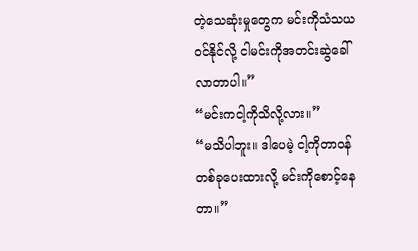တဲ့သေဆုံးမှုတွေက မင်းကိုသံသယဝင်နိုင်လို့ ငါမင်းကိုအတင်းဆွဲခေါ်လာတာပါ။”
“မင်းကငါ့ကိုသိလို့လား။”
“မသိပါဘူး။ ဒါပေမဲ့ ငါ့ကိုတာဝန်တစ်ခုပေးထားလို့ မင်းကိုစောင့်နေတာ။”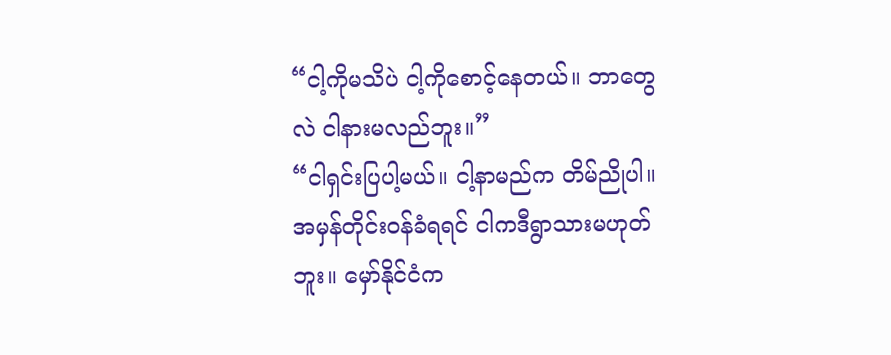“ငါ့ကိုမသိပဲ ငါ့ကိုစောင့်နေတယ်။ ဘာတွေလဲ ငါနားမလည်ဘူး။”
“ငါရှင်းပြပါ့မယ်။ ငါ့နာမည်က တိမ်ညိုပါ။ အမှန်တိုင်းဝန်ခံရရင် ငါကဒီရွာသားမဟုတ်ဘူး။ မှော်နိုင်ငံက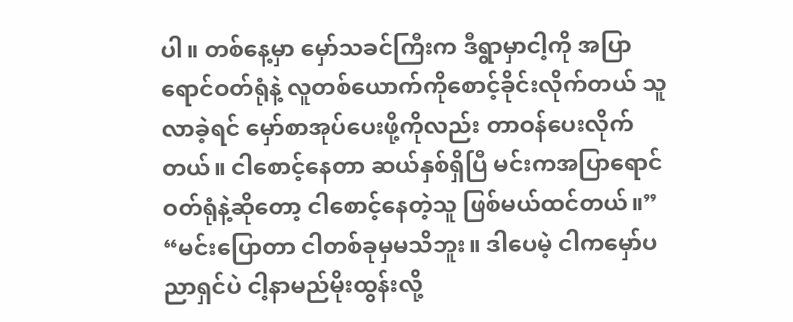ပါ။ တစ်နေ့မှာ မှော်သခင်ကြီးက ဒီရွာမှာငါ့ကို အပြာရောင်ဝတ်ရုံနဲ့ လူတစ်ယောက်ကိုစောင့်ခိုင်းလိုက်တယ် သူလာခဲ့ရင် မှော်စာအုပ်ပေးဖို့ကိုလည်း တာဝန်ပေးလိုက်တယ်။ ငါစောင့်နေတာ ဆယ်နှစ်ရှိပြီ မင်းကအပြာရောင်ဝတ်ရုံနဲ့ဆိုတော့ ငါစောင့်နေတဲ့သူ ဖြစ်မယ်ထင်တယ်။”
“မင်းပြောတာ ငါတစ်ခုမှမသိဘူး။ ဒါပေမဲ့ ငါကမှော်ပညာရှင်ပဲ ငါ့နာမည်မိုးထွန်းလို့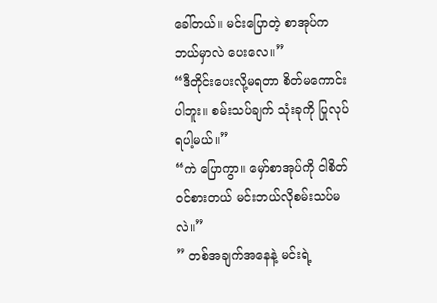ခေါ်တယ်။ မင်းပြောတဲ့ စာအုပ်ကဘယ်မှာလဲ ပေးလေ။”
“ဒီတိုင်းပေးလို့မရတာ စိတ်မကောင်းပါဘူး။ စမ်းသပ်ချက် သုံးခုကို ပြုလုပ်ရပါ့မယ်။”
“ကဲ ပြောကွာ။ မှော်စာအုပ်ကို ငါစိတ်ဝင်စားတယ် မင်းဘယ်လိုစမ်းသပ်မလဲ။”
” တစ်အချက်အနေနဲ့ မင်းရဲ့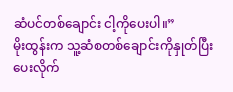ဆံပင်တစ်ချောင်း ငါ့ကိုပေးပါ။”
မိုးထွန်းက သူ့ဆံစတစ်ချောင်းကိုနှုတ်ပြီး ပေးလိုက်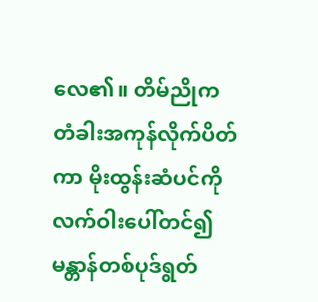လေ၏။ တိမ်ညိုက တံခါးအကုန်လိုက်ပိတ်ကာ မိုးထွန်းဆံပင်ကို လက်ဝါးပေါ်တင်၍ မန္တာန်တစ်ပုဒ်ရွတ်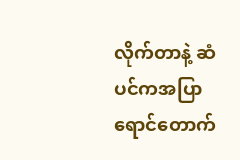လိုက်တာနဲ့ ဆံပင်ကအပြာရောင်တောက်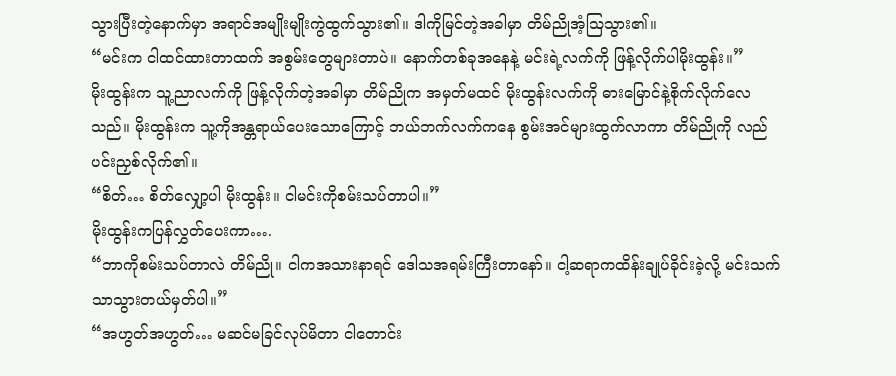သွားပြီးတဲ့နောက်မှာ အရာင်အမျိုးမျိုးကွဲထွက်သွား၏။ ဒါကိုမြင်တဲ့အခါမှာ တိမ်ညိုအံ့ဩသွား၏။
“မင်းက ငါထင်ထားတာထက် အစွမ်းတွေများတာပဲ။ နောက်တစ်ခုအနေနဲ့ မင်းရဲ့လက်ကို ဖြန့်လိုက်ပါမိုးထွန်း။”
မိုးထွန်းက သူ့ညာလက်ကို ဖြန့်လိုက်တဲ့အခါမှာ တိမ်ညိုက အမှတ်မထင် မိုးထွန်းလက်ကို ဓားမြောင်နဲ့စိုက်လိုက်လေသည်။ မိုးထွန်းက သူ့ကိုအန္တရာယ်ပေးသောကြောင့် ဘယ်ဘက်လက်ကနေ စွမ်းအင်များထွက်လာကာ တိမ်ညိုကို လည်ပင်းညှစ်လိုက်၏။
“စိတ်… စိတ်လျှော့ပါ မိုးထွန်း။ ငါမင်းကိုစမ်းသပ်တာပါ။”
မိုးထွန်းကပြန်လွှတ်ပေးကာ….
“ဘာကိုစမ်းသပ်တာလဲ တိမ်ညို။ ငါကအသားနာရင် ဒေါသအရမ်းကြီးတာနော်။ ငါ့ဆရာကထိန်းချုပ်ခိုင်းခဲ့လို့ မင်းသက်သာသွားတယ်မှတ်ပါ။”
“အဟွတ်အဟွတ်… မဆင်မခြင်လုပ်မိတာ ငါတောင်း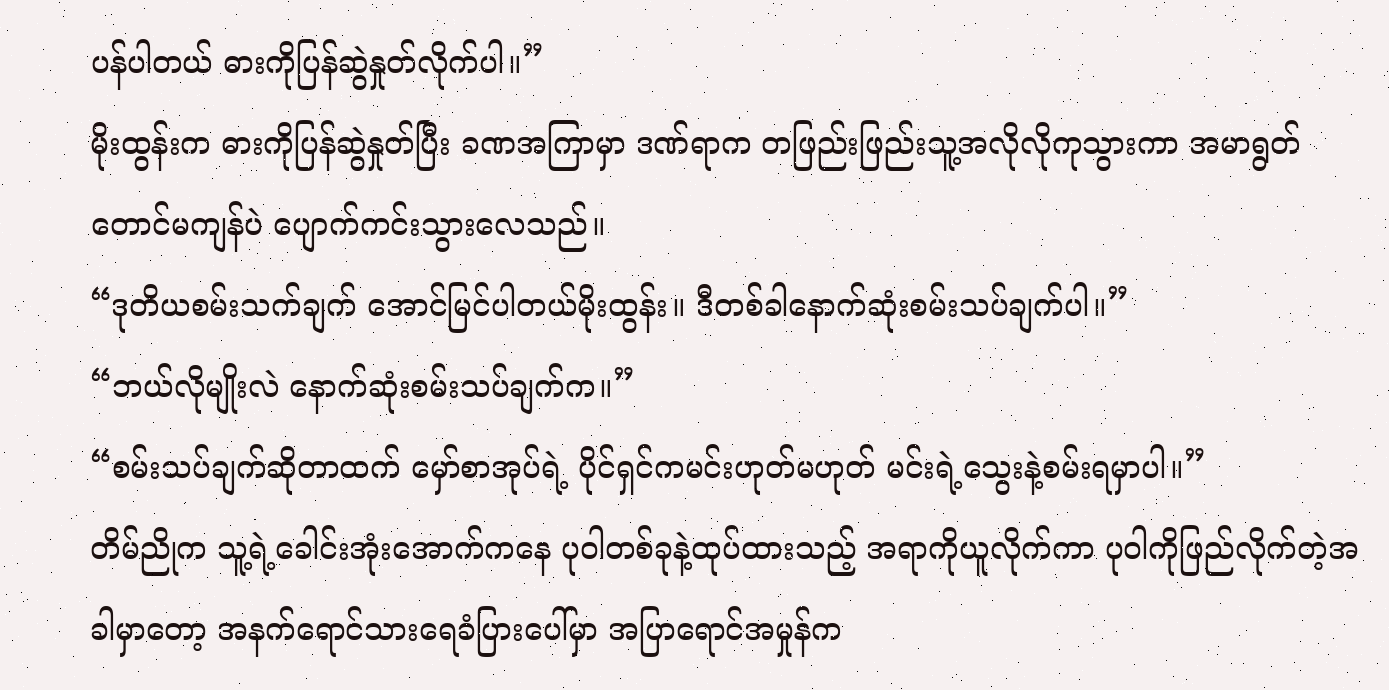ပန်ပါတယ် ဓားကိုပြန်ဆွဲနှုတ်လိုက်ပါ။”
မိုးထွန်းက ဓားကိုပြန်ဆွဲနှုတ်ပြီး ခဏအကြာမှာ ဒဏ်ရာက တဖြည်းဖြည်းသူ့အလိုလိုကုသွားကာ အမာရွတ်တောင်မကျန်ပဲ ပျောက်ကင်းသွားလေသည်။
“ဒုတိယစမ်းသက်ချက် အောင်မြင်ပါတယ်မိုးထွန်း။ ဒီတစ်ခါနောက်ဆုံးစမ်းသပ်ချက်ပါ။”
“ဘယ်လိုမျိုးလဲ နောက်ဆုံးစမ်းသပ်ချက်က။”
“စမ်းသပ်ချက်ဆိုတာထက် မှော်စာအုပ်ရဲ့ ပိုင်ရှင်ကမင်းဟုတ်မဟုတ် မင်းရဲ့သွေးနဲ့စမ်းရမှာပါ။”
တိမ်ညိုက သူ့ရဲ့ခေါင်းအုံးအောက်ကနေ ပုဝါတစ်ခုနဲ့ထုပ်ထားသည့် အရာကိုယူလိုက်ကာ ပုဝါကိုဖြည်လိုက်တဲ့အခါမှာတော့ အနက်ရောင်သားရေခံပြားပေါ်မှာ အပြာရောင်အမှုန်က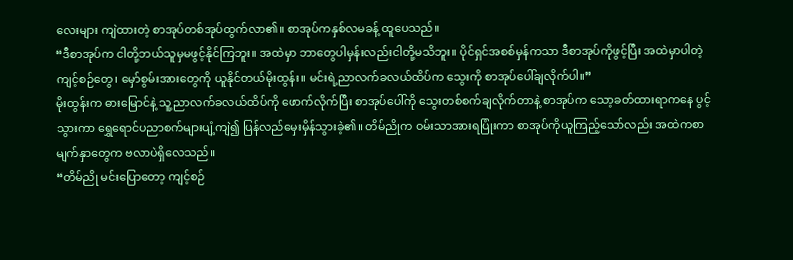လေးများ ကျဲထားတဲ့ စာအုပ်တစ်အုပ်ထွက်လာ၏။ စာအုပ်ကနှစ်လမခန့် ထူပေသည်။
“ဒီစာအုပ်က ငါတို့ဘယ်သူမှမဖွင့်နိုင်ကြဘူး။ အထဲမှာ ဘာတွေပါမှန်းလည်းငါတို့မသိဘူး။ ပိုင်ရှင်အစစ်မှန်ကသာ ဒီစာအုပ်ကိုဖွင့်ပြီး အထဲမှာပါတဲ့ကျင့်စဉ်တွေ၊ မှော်စွမ်းအားတွေကို ယူနိုင်တယ်မိုးထွန်း။ မင်းရဲ့ညာလက်ခလယ်ထိပ်က သွေးကို စာအုပ်ပေါ်ချလိုက်ပါ။”
မိုးထွန်းက ဓားမြောင်နဲ့ သူ့ညာလက်ခလယ်ထိပ်ကို ဖောက်လိုက်ပြီး စာအုပ်ပေါ်ကို သွေးတစ်စက်ချလိုက်တာနဲ့ စာအုပ်က သော့ခတ်ထားရာကနေ ပွင့်သွားကာ ရွှေရောင်ပညာစက်များပျံ့ကျဲ၍ ပြန်လည်မှေးမှိန်သွားခဲ့၏။ တိမ်ညိုက ဝမ်းသာအားရပြုံးကာ စာအုပ်ကိုယူကြည့်သော်လည်း အထဲကစာမျက်နှာတွေက ဗလာပဲရှိလေသည်။
“တိမ်ညို မင်းပြောတော့ ကျင့်စဉ်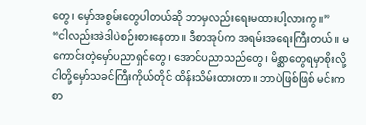တွေ၊ မှော်အစွမ်းတွေပါတယ်ဆို ဘာမှလည်းရေးမထားပါ့လားကွ။”
“ငါလည်းအဲဒါပဲစဉ်းစားနေတာ။ ဒီစာအုပ်က အရမ်းအရေးကြီးတယ်။ မကောင်းတဲ့မှော်ပညာရှင်တွေ၊ အောင်ပညာသည်တွေ၊ မိစ္ဆာတွေရမှာစိုးလို့ ငါတို့မှော်သခင်ကြီးကိုယ်တိုင် ထိန်းသိမ်းထားတာ။ ဘာပဲဖြစ်ဖြစ် မင်းကစာ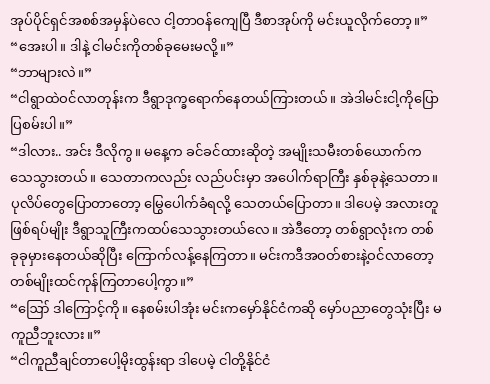အုပ်ပိုင်ရှင်အစစ်အမှန်ပဲလေ ငါ့တာဝန်ကျေပြီ ဒီစာအုပ်ကို မင်းယူလိုက်တော့။”
“အေးပါ။ ဒါနဲ့ ငါမင်းကိုတစ်ခုမေးမလို့။”
“ဘာများလဲ။”
“ငါရွာထဲဝင်လာတုန်းက ဒီရွာဒုက္ခရောက်နေတယ်ကြားတယ်။ အဲဒါမင်းငါ့ကိုပြောပြစမ်းပါ။”
“ဒါလား.. အင်း ဒီလိုကွ။ မနေ့က ခင်ခင်ထားဆိုတဲ့ အမျိုးသမီးတစ်ယောက်က သေသွားတယ်။ သေတာကလည်း လည်ပင်းမှာ အပေါက်ရာကြီး နှစ်ခုနဲ့သေတာ။ ပုလိပ်တွေပြောတာတော့ မြွေပေါက်ခံရလို့ သေတယ်ပြောတာ။ ဒါပေမဲ့ အလားတူဖြစ်ရပ်မျိုး ဒီရွာသူကြီးကထပ်သေသွားတယ်လေ။ အဲဒီတော့ တစ်ရွာလုံးက တစ်ခုခုမှားနေတယ်ဆိုပြီး ကြောက်လန့်နေကြတာ။ မင်းကဒီအဝတ်စားနဲ့ဝင်လာတော့ တစ်မျိုးထင်ကုန်ကြတာပေါ့ကွာ။”
“ဪ ဒါကြောင့်ကို။ နေစမ်းပါအုံး မင်းကမှော်နိုင်ငံကဆို မှော်ပညာတွေသုံးပြီး မကူညီဘူးလား။”
“ငါကူညီချင်တာပေါ့မိုးထွန်းရာ ဒါပေမဲ့ ငါတို့နိုင်ငံ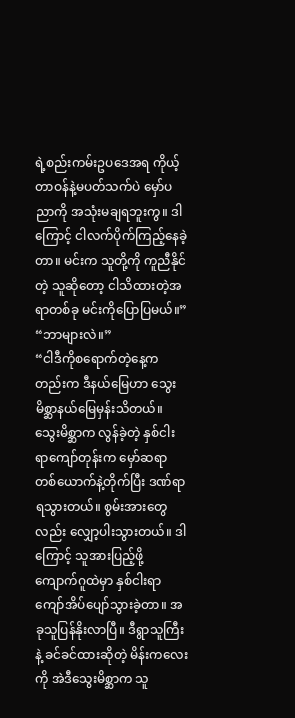ရဲ့စည်းကမ်းဥပဒေအရ ကိုယ့်တာဝန်နဲ့မပတ်သက်ပဲ မှော်ပညာကို အသုံးမချရဘူးကွ။ ဒါကြောင့် ငါလက်ပိုက်ကြည့်နေခဲ့တာ။ မင်းက သူတို့ကို ကူညီနိုင်တဲ့ သူဆိုတော့ ငါသိထားတဲ့အရာတစ်ခု မင်းကိုပြောပြမယ်။”
“ဘာများလဲ။”
“ငါဒီကိုစရောက်တဲ့နေ့ကတည်းက ဒီနယ်မြေဟာ သွေးမိစ္ဆာနယ်မြေမှန်းသိတယ်။ သွေးမိစ္ဆာက လွန်ခဲ့တဲ့ နှစ်ငါးရာကျော်တုန်းက မှော်ဆရာတစ်ယောက်နဲ့တိုက်ပြီး ဒဏ်ရာရသွားတယ်။ စွမ်းအားတွေလည်း လျှော့ပါးသွားတယ်။ ဒါကြောင့် သူအားပြည့်ဖို့ ကျောက်ဂူထဲမှာ နှစ်ငါးရာကျော်အိပ်ပျော်သွားခဲ့တာ။ အခုသူပြန်နိုးလာပြီ။ ဒီရွာသူကြီးနဲ့ ခင်ခင်ထားဆိုတဲ့ မိန်းကလေးကို အဲဒီသွေးမိစ္ဆာက သူ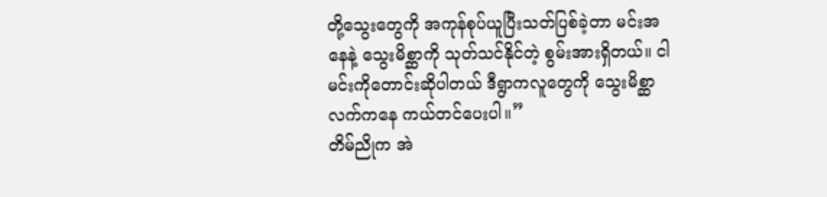တို့သွေးတွေကို အကုန်စုပ်ယူပြီးသတ်ပြစ်ခဲ့တာ မင်းအနေနဲ့ သွေးမိစ္ဆာကို သုတ်သင်နိုင်တဲ့ စွမ်းအားရှိတယ်။ ငါမင်းကိုတောင်းဆိုပါတယ် ဒီရွာကလူတွေကို သွေးမိစ္ဆာလက်ကနေ ကယ်တင်ပေးပါ။”
တိမ်ညိုက အဲ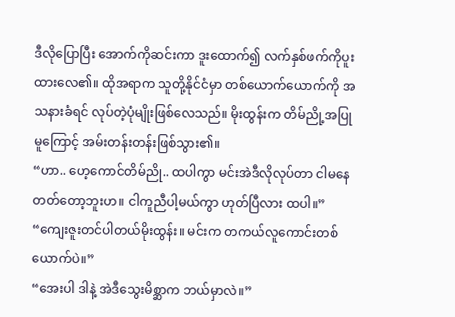ဒီလိုပြောပြီး အောက်ကိုဆင်းကာ ဒူးထောက်၍ လက်နှစ်ဖက်ကိုပူးထားလေ၏။ ထိုအရာက သူတို့နိုင်ငံမှာ တစ်ယောက်ယောက်ကို အသနားခံရင် လုပ်တဲ့ပုံမျိုးဖြစ်လေသည်။ မိုးထွန်းက တိမ်ညို့အပြုမူကြောင့် အမ်းတန်းတန်းဖြစ်သွား၏။
“ဟာ.. ဟေ့ကောင်တိမ်ညို.. ထပါကွာ မင်းအဲဒီလိုလုပ်တာ ငါမနေတတ်တော့ဘူးဟ။ ငါကူညီပါ့မယ်ကွာ ဟုတ်ပြီလား ထပါ။”
“ကျေးဇူးတင်ပါတယ်မိုးထွန်း။ မင်းက တကယ်လူကောင်းတစ်ယောက်ပဲ။”
“အေးပါ ဒါနဲ့ အဲဒီသွေးမိစ္ဆာက ဘယ်မှာလဲ။”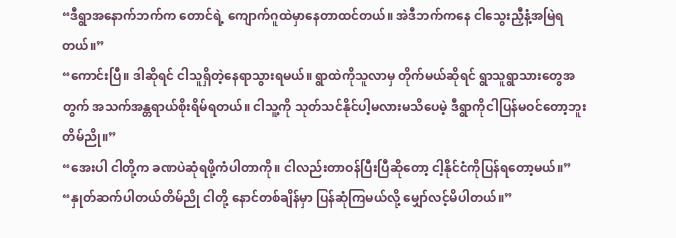“ဒီရွာအနောက်ဘက်က တောင်ရဲ့ ကျောက်ဂူထဲမှာနေတာထင်တယ်။ အဲဒီဘက်ကနေ ငါသွေးညှီနံ့အမြဲရတယ်။”
“ကောင်းပြီ။ ဒါဆိုရင် ငါသူရှိတဲ့နေရာသွားရမယ်။ ရွာထဲကိုသူလာမှ တိုက်မယ်ဆိုရင် ရွာသူရွာသားတွေအတွက် အသက်အန္တရာယ်စိုးရိမ်ရတယ်။ ငါသူ့ကို သုတ်သင်နိုင်ပါ့မလားမသိပေမဲ့ ဒီရွာကိုငါပြန်မဝင်တော့ဘူး တိမ်ညို။”
“အေးပါ ငါတို့က ခဏပဲဆုံရဖို့ကံပါတာကို။ ငါလည်းတာဝန်ပြီးပြီဆိုတော့ ငါ့နိုင်ငံကိုပြန်ရတော့မယ်။”
“နှုတ်ဆက်ပါတယ်တိမ်ညို ငါတို့ နောင်တစ်ချိန်မှာ ပြန်ဆုံကြမယ်လို့ မျှော်လင့်မိပါတယ်။”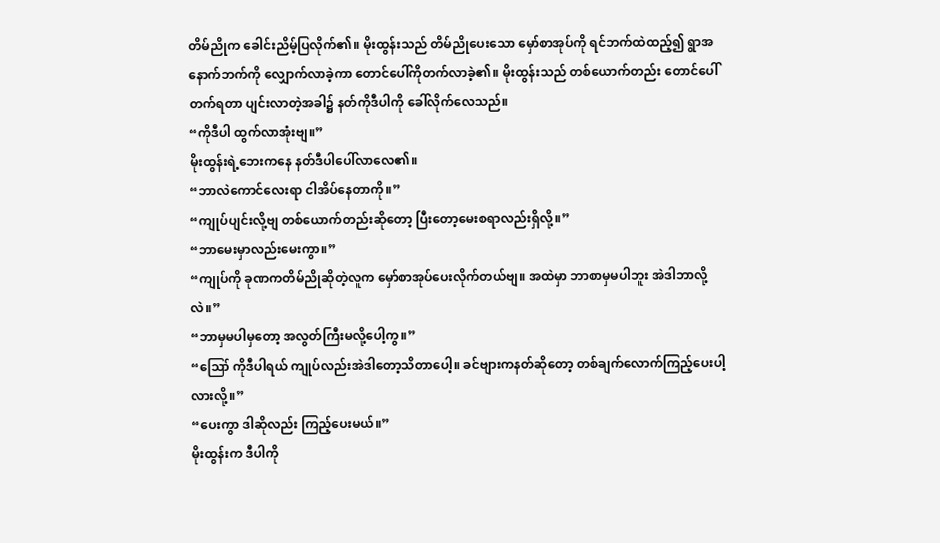တိမ်ညိုက ခေါင်းညိမ့်ပြလိုက်၏။ မိုးထွန်းသည် တိမ်ညိုပေးသော မှော်စာအုပ်ကို ရင်ဘက်ထဲထည့်၍ ရွာအနောက်ဘက်ကို လျှောက်လာခဲ့ကာ တောင်ပေါ်ကိုတက်လာခဲ့၏။ မိုးထွန်းသည် တစ်ယောက်တည်း တောင်ပေါ်တက်ရတာ ပျင်းလာတဲ့အခါ၌ နတ်ကိုဒီပါကို ခေါ်လိုက်လေသည်။
“ကိုဒီပါ ထွက်လာအုံးဗျ။”
မိုးထွန်းရဲ့ဘေးကနေ နတ်ဒီပါပေါ်လာလေ၏။
“ဘာလဲကောင်လေးရာ ငါအိပ်နေတာကို။”
“ကျုပ်ပျင်းလို့ဗျ တစ်ယောက်တည်းဆိုတော့ ပြီးတော့မေးစရာလည်းရှိလို့။”
“ဘာမေးမှာလည်းမေးကွာ။”
“ကျုပ်ကို ခုဏကတိမ်ညိုဆိုတဲ့လူက မှော်စာအုပ်ပေးလိုက်တယ်ဗျ။ အထဲမှာ ဘာစာမှမပါဘူး အဲဒါဘာလို့လဲ။”
“ဘာမှမပါမှတော့ အလွတ်ကြီးမလို့ပေါ့ကွ။”
“ဪ ကိုဒီပါရယ် ကျုပ်လည်းအဲဒါတော့သိတာပေါ့။ ခင်ဗျားကနတ်ဆိုတော့ တစ်ချက်လောက်ကြည့်ပေးပါ့လားလို့။”
“ပေးကွာ ဒါဆိုလည်း ကြည့်ပေးမယ်။”
မိုးထွန်းက ဒီပါကို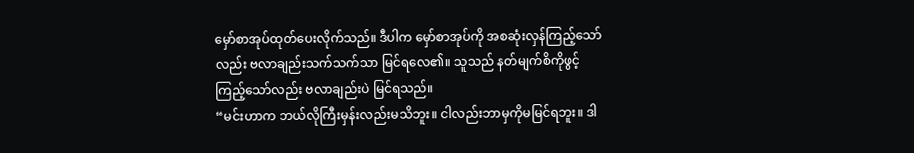မှော်စာအုပ်ထုတ်ပေးလိုက်သည်။ ဒီပါက မှော်စာအုပ်ကို အစဆုံးလှန်ကြည့်သော်လည်း ဗလာချည်းသက်သက်သာ မြင်ရလေ၏။ သူသည် နတ်မျက်စိကိုဖွင့်ကြည့်သော်လည်း ဗလာချည်းပဲ မြင်ရသည်။
“မင်းဟာက ဘယ်လိုကြီးမှန်းလည်းမသိဘူး။ ငါလည်းဘာမှကိုမမြင်ရဘူး။ ဒါ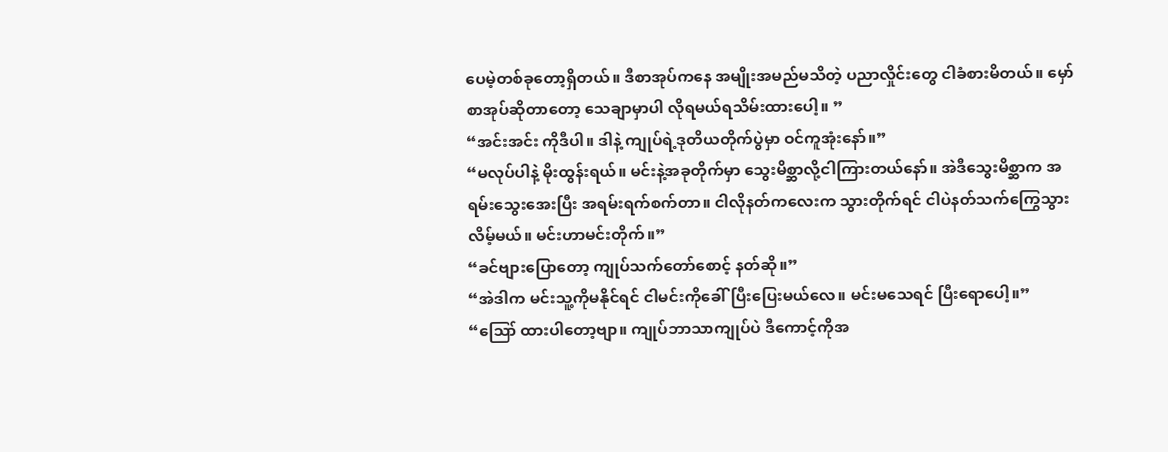ပေမဲ့တစ်ခုတော့ရှိတယ်။ ဒီစာအုပ်ကနေ အမျိုးအမည်မသိတဲ့ ပညာလှိုင်းတွေ ငါခံစားမိတယ်။ မှော်စာအုပ်ဆိုတာတော့ သေချာမှာပါ လိုရမယ်ရသိမ်းထားပေါ့။ ”
“အင်းအင်း ကိုဒီပါ။ ဒါနဲ့ ကျုပ်ရဲ့ဒုတိယတိုက်ပွဲမှာ ဝင်ကူအုံးနော်။”
“မလုပ်ပါနဲ့ မိုးထွန်းရယ်။ မင်းနဲ့အခုတိုက်မှာ သွေးမိစ္ဆာလို့ငါကြားတယ်နော်။ အဲဒီသွေးမိစ္ဆာက အရမ်းသွေးအေးပြီး အရမ်းရက်စက်တာ။ ငါလိုနတ်ကလေးက သွားတိုက်ရင် ငါပဲနတ်သက်ကြွေသွားလိမ့်မယ်။ မင်းဟာမင်းတိုက်။”
“ခင်ဗျားပြောတော့ ကျုပ်သက်တော်စောင့် နတ်ဆို။”
“အဲဒါက မင်းသူ့ကိုမနိုင်ရင် ငါမင်းကိုခေါ်ပြီးပြေးမယ်လေ။ မင်းမသေရင် ပြီးရောပေါ့။”
“ဪ ထားပါတော့ဗျာ။ ကျုပ်ဘာသာကျုပ်ပဲ ဒီကောင့်ကိုအ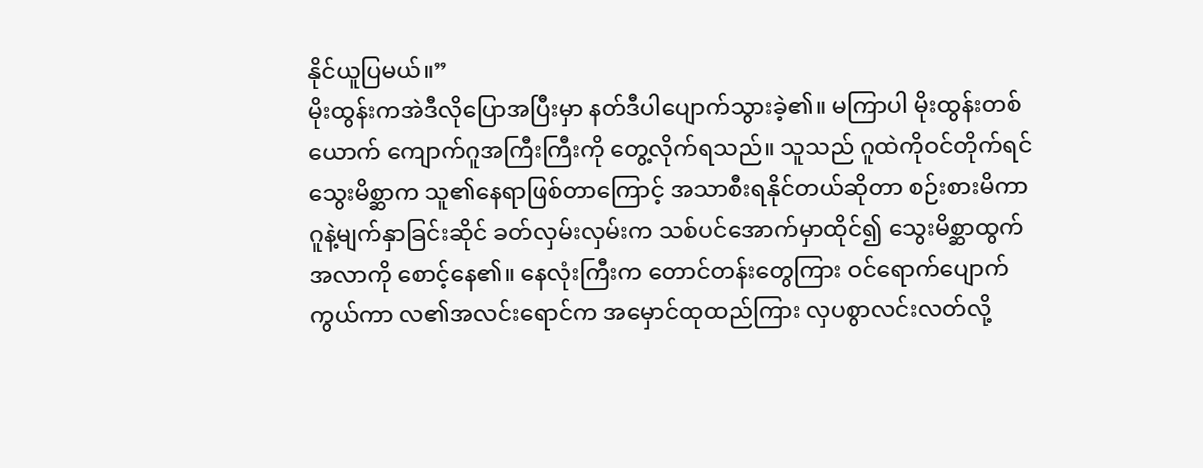နိုင်ယူပြမယ်။”
မိုးထွန်းကအဲဒီလိုပြောအပြီးမှာ နတ်ဒီပါပျောက်သွားခဲ့၏။ မကြာပါ မိုးထွန်းတစ်ယောက် ကျောက်ဂူအကြီးကြီးကို တွေ့လိုက်ရသည်။ သူသည် ဂူထဲကိုဝင်တိုက်ရင် သွေးမိစ္ဆာက သူ၏နေရာဖြစ်တာကြောင့် အသာစီးရနိုင်တယ်ဆိုတာ စဉ်းစားမိကာ ဂူနဲ့မျက်နှာခြင်းဆိုင် ခတ်လှမ်းလှမ်းက သစ်ပင်အောက်မှာထိုင်၍ သွေးမိစ္ဆာထွက်အလာကို စောင့်နေ၏။ နေလုံးကြီးက တောင်တန်းတွေကြား ဝင်ရောက်ပျောက်ကွယ်ကာ လ၏အလင်းရောင်က အမှောင်ထုထည်ကြား လှပစွာလင်းလတ်လို့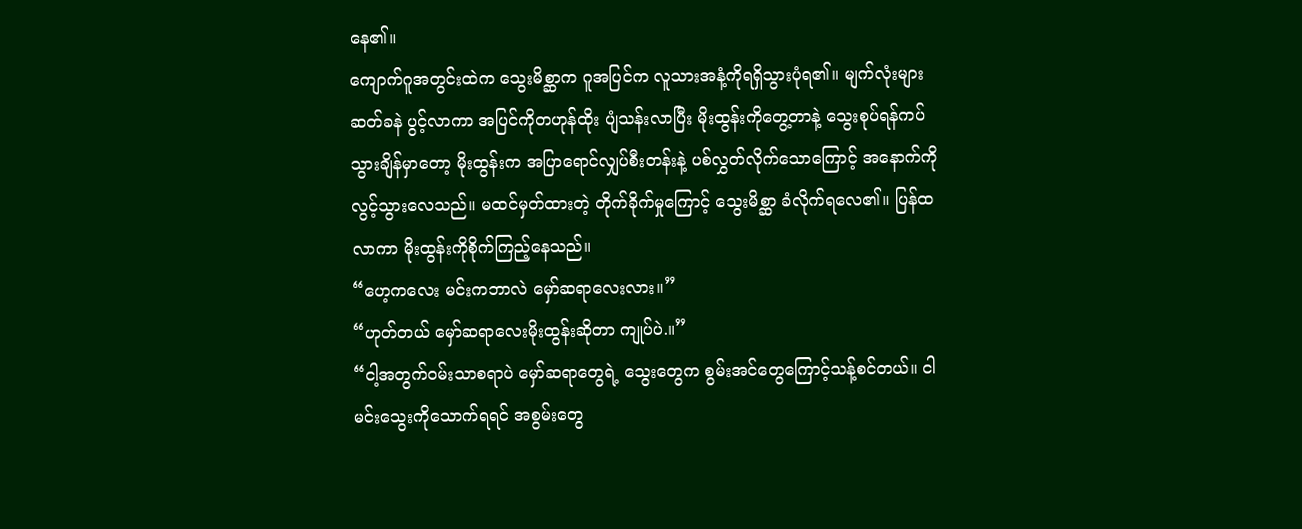နေ၏။
ကျောက်ဂူအတွင်းထဲက သွေးမိစ္ဆာက ဂူအပြင်က လူသားအနံ့ကိုရရှိသွားပုံရ၏။ မျက်လုံးများဆတ်ခနဲ ပွင့်လာကာ အပြင်ကိုတဟုန်ထိုး ပျံသန်းလာပြီး မိုးထွန်းကိုတွေ့တာနဲ့ သွေးစုပ်ရန်ကပ်သွားချိန်မှာတော့ မိုးထွန်းက အပြာရောင်လျှပ်စီးတန်းနဲ့ ပစ်လွှတ်လိုက်သောကြောင့် အနောက်ကိုလွင့်သွားလေသည်။ မထင်မှတ်ထားတဲ့ တိုက်ခိုက်မှုကြောင့် သွေးမိစ္ဆာ ခံလိုက်ရလေ၏။ ပြန်ထလာကာ မိုးထွန်းကိုစိုက်ကြည့်နေသည်။
“ဟေ့ကလေး မင်းကဘာလဲ မှော်ဆရာလေးလား။”
“ဟုတ်တယ် မှော်ဆရာလေးမိုးထွန်းဆိုတာ ကျုပ်ပဲ.။”
“ငါ့အတွက်ဝမ်းသာစရာပဲ မှော်ဆရာတွေရဲ့ သွေးတွေက စွမ်းအင်တွေကြောင့်သန့်စင်တယ်။ ငါမင်းသွေးကိုသောက်ရရင် အစွမ်းတွေ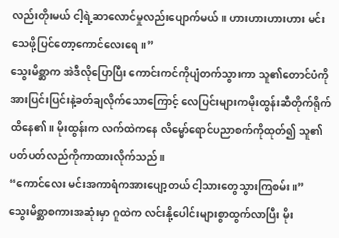လည်းတိုးမယ် ငါ့ရဲ့ဆာလောင်မှုလည်းပျောက်မယ်။ ဟားဟားဟားဟား မင်းသေဖို့ပြင်တော့ကောင်လေးရေ။”
သွေးမိစ္ဆာက အဲဒီလိုပြောပြီး ကောင်းကင်ကိုပျံတက်သွားကာ သူ၏တောင်ပံကို အားပြင်းပြင်းနဲ့ခတ်ချလိုက်သောကြောင့် လေပြင်းများကမိုးထွန်းဆီတိုက်ရိုက် ထိနေ၏။ မိုးထွန်းက လက်ထဲကနေ လိမ္မော်ရောင်ပညာစက်ကိုထုတ်၍ သူ၏ပတ်ပတ်လည်ကိုကာထားလိုက်သည်။
“ကောင်လေး မင်းအကာရံကအားပျော့တယ် ငါ့သားတွေသွားကြစမ်း။”
သွေးမိစ္ဆာစကားအဆုံးမှာ ဂူထဲက လင်းနို့ပေါင်းများစွာထွက်လာပြီး မိုး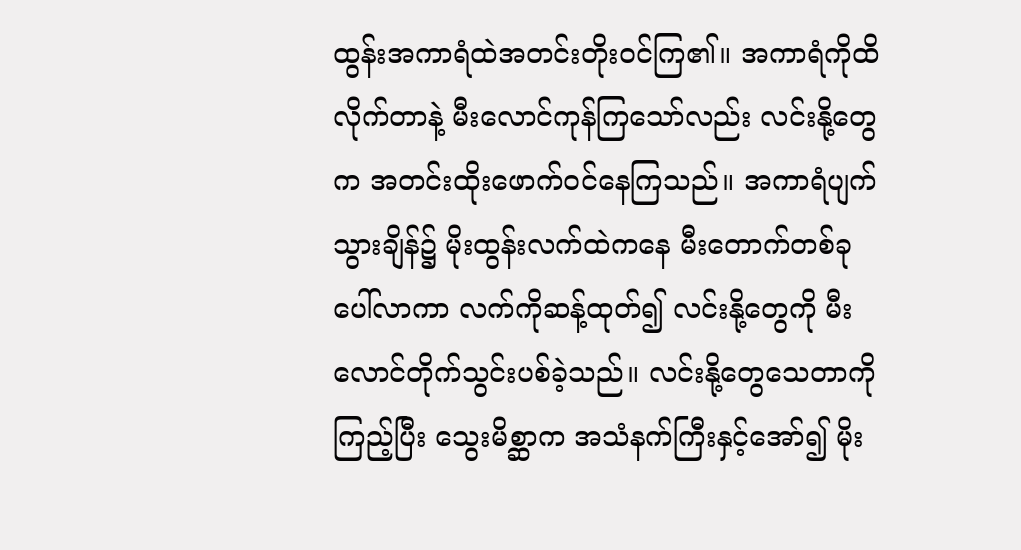ထွန်းအကာရံထဲအတင်းတိုးဝင်ကြ၏။ အကာရံကိုထိလိုက်တာနဲ့ မီးလောင်ကုန်ကြသော်လည်း လင်းနို့တွေက အတင်းထိုးဖောက်ဝင်နေကြသည်။ အကာရံပျက်သွားချိန်၌ မိုးထွန်းလက်ထဲကနေ မီးတောက်တစ်ခုပေါ်လာကာ လက်ကိုဆန့်ထုတ်၍ လင်းနို့တွေကို မီးလောင်တိုက်သွင်းပစ်ခဲ့သည်။ လင်းနို့တွေသေတာကို ကြည့်ပြီး သွေးမိစ္ဆာက အသံနက်ကြီးနှင့်အော်၍ မိုး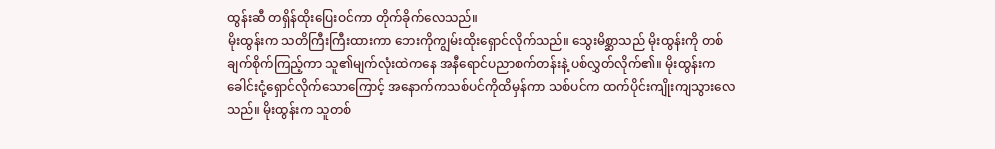ထွန်းဆီ တရှိန်ထိုးပြေးဝင်ကာ တိုက်ခိုက်လေသည်။
မိုးထွန်းက သတိကြီးကြီးထားကာ ဘေးကိုကျွမ်းထိုးရှောင်လိုက်သည်။ သွေးမိစ္ဆာသည် မိုးထွန်းကို တစ်ချက်စိုက်ကြည့်ကာ သူ၏မျက်လုံးထဲကနေ အနီရောင်ပညာစက်တန်းနဲ့ ပစ်လွှတ်လိုက်၏။ မိုးထွန်းက ခေါင်းငုံ့ရှောင်လိုက်သောကြောင့် အနောက်ကသစ်ပင်ကိုထိမှန်ကာ သစ်ပင်က ထက်ပိုင်းကျိုးကျသွားလေသည်။ မိုးထွန်းက သူတစ်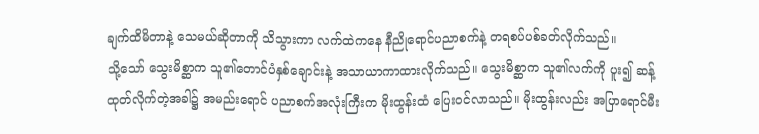ချက်ထိမိတာနဲ့ သေမယ်ဆိုတာကို သိသွားကာ လက်ထဲကနေ နီညိုရောင်ပညာစက်နဲ့ တရစပ်ပစ်ခတ်လိုက်သည်။
သို့သော် သွေးမိစ္ဆာက သူ၏တောင်ပံနှစ်ချောင်းနဲ့ အသာယာကာထားလိုက်သည်။ သွေးမိစ္ဆာက သူ၏လက်ကို ပူး၍ ဆန့်ထုတ်လိုက်တဲ့အခါ၌ အမည်းရောင် ပညာစက်အလုံးကြီးက မိုးထွန်းထံ ပြေးဝင်လာသည်။ မိုးထွန်းလည်း အပြာရောင်မီး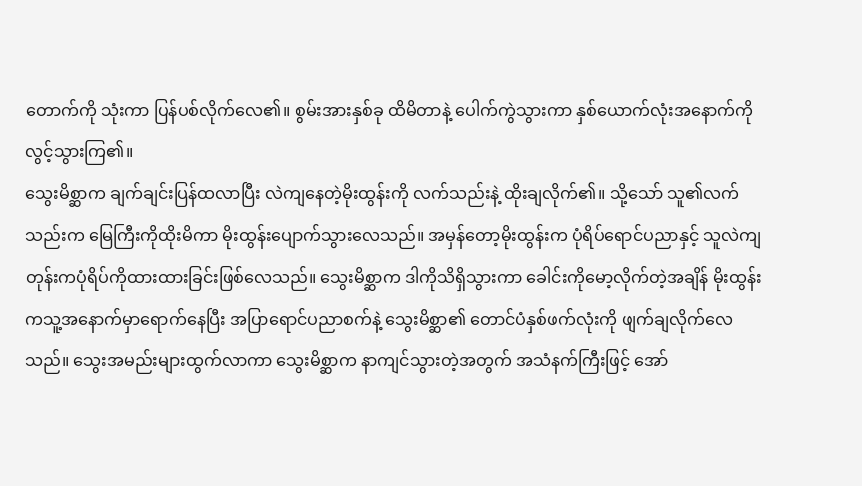တောက်ကို သုံးကာ ပြန်ပစ်လိုက်လေ၏။ စွမ်းအားနှစ်ခု ထိမိတာနဲ့ ပေါက်ကွဲသွားကာ နှစ်ယောက်လုံးအနောက်ကိုလွင့်သွားကြ၏။
သွေးမိစ္ဆာက ချက်ချင်းပြန်ထလာပြီး လဲကျနေတဲ့မိုးထွန်းကို လက်သည်းနဲ့ ထိုးချလိုက်၏။ သို့သော် သူ၏လက်သည်းက မြေကြီးကိုထိုးမိကာ မိုးထွန်းပျောက်သွားလေသည်။ အမှန်တော့မိုးထွန်းက ပုံရိပ်ရောင်ပညာနှင့် သူလဲကျတုန်းကပုံရိပ်ကိုထားထားခြင်းဖြစ်လေသည်။ သွေးမိစ္ဆာက ဒါကိုသိရှိသွားကာ ခေါင်းကိုမော့လိုက်တဲ့အချိန် မိုးထွန်းကသူ့အနောက်မှာရောက်နေပြီး အပြာရောင်ပညာစက်နဲ့ သွေးမိစ္ဆာ၏ တောင်ပံနှစ်ဖက်လုံးကို ဖျက်ချလိုက်လေသည်။ သွေးအမည်းများထွက်လာကာ သွေးမိစ္ဆာက နာကျင်သွားတဲ့အတွက် အသံနက်ကြီးဖြင့် အော်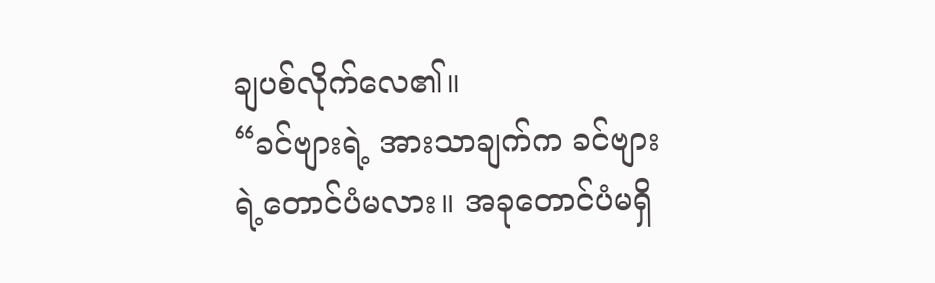ချပစ်လိုက်လေ၏။
“ခင်ဗျားရဲ့ အားသာချက်က ခင်ဗျားရဲ့တောင်ပံမလား။ အခုတောင်ပံမရှိ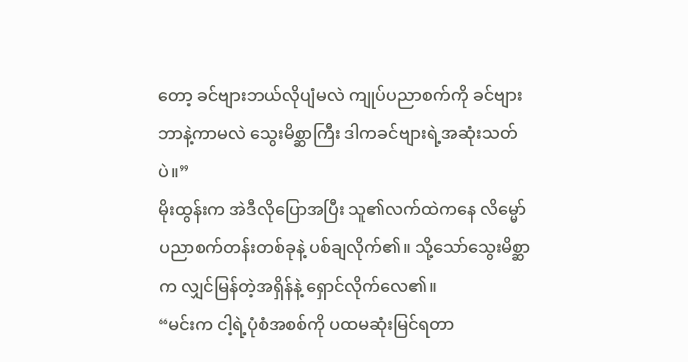တော့ ခင်ဗျားဘယ်လိုပျံမလဲ ကျုပ်ပညာစက်ကို ခင်ဗျားဘာနဲ့ကာမလဲ သွေးမိစ္ဆာကြီး ဒါကခင်ဗျားရဲ့အဆုံးသတ်ပဲ။”
မိုးထွန်းက အဲဒီလိုပြောအပြီး သူ၏လက်ထဲကနေ လိမ္မော်ပညာစက်တန်းတစ်ခုနဲ့ ပစ်ချလိုက်၏။ သို့သော်သွေးမိစ္ဆာက လျှင်မြန်တဲ့အရှိန်နဲ့ ရှောင်လိုက်လေ၏။
“မင်းက ငါ့ရဲ့ပုံစံအစစ်ကို ပထမဆုံးမြင်ရတာ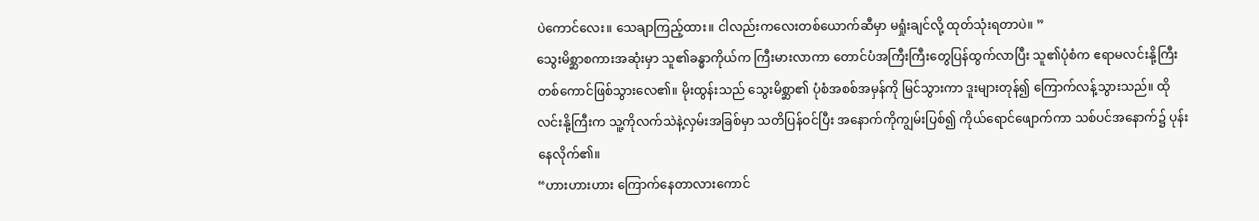ပဲကောင်လေး။ သေချာကြည့်ထား။ ငါလည်းကလေးတစ်ယောက်ဆီမှာ မရှုံးချင်လို့ ထုတ်သုံးရတာပဲ။ ”
သွေးမိစ္ဆာစကားအဆုံးမှာ သူ၏ခန္ဓာကိုယ်က ကြီးမားလာကာ တောင်ပံအကြီးကြီးတွေပြန်ထွက်လာပြီး သူ၏ပုံစံက ဧရာမလင်းနို့ကြီးတစ်ကောင်ဖြစ်သွားလေ၏။ မိုးထွန်းသည် သွေးမိစ္ဆာ၏ ပုံစံအစစ်အမှန်ကို မြင်သွားကာ ဒူးများတုန်၍ ကြောက်လန့်သွားသည်။ ထိုလင်းနို့ကြီးက သူ့ကိုလက်သဲနဲ့လှမ်းအခြစ်မှာ သတိပြန်ဝင်ပြီး အနောက်ကိုကျွမ်းပြစ်၍ ကိုယ်ရောင်ဖျောက်ကာ သစ်ပင်အနောက်၌ ပုန်းနေလိုက်၏။
“ဟားဟားဟား ကြောက်နေတာလားကောင်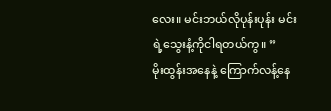လေး။ မင်းဘယ်လိုပုန်းပုန်း မင်းရဲ့သွေးနံ့ကိုငါရတယ်ကွ။ ”
မိုးထွန်းအနေနဲ့ ကြောက်လန့်နေ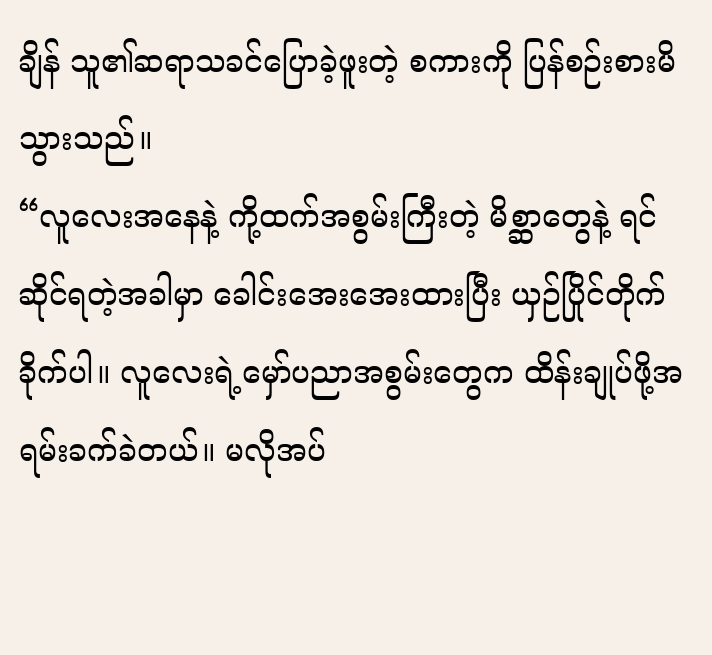ချိန် သူ၏ဆရာသခင်ပြောခဲ့ဖူးတဲ့ စကားကို ပြန်စဉ်းစားမိသွားသည်။
“လူလေးအနေနဲ့ ကို့ထက်အစွမ်းကြီးတဲ့ မိစ္ဆာတွေနဲ့ ရင်ဆိုင်ရတဲ့အခါမှာ ခေါင်းအေးအေးထားပြီး ယှဉ်ပြိုင်တိုက်ခိုက်ပါ။ လူလေးရဲ့မှော်ပညာအစွမ်းတွေက ထိန်းချုပ်ဖို့အရမ်းခက်ခဲတယ်။ မလိုအပ်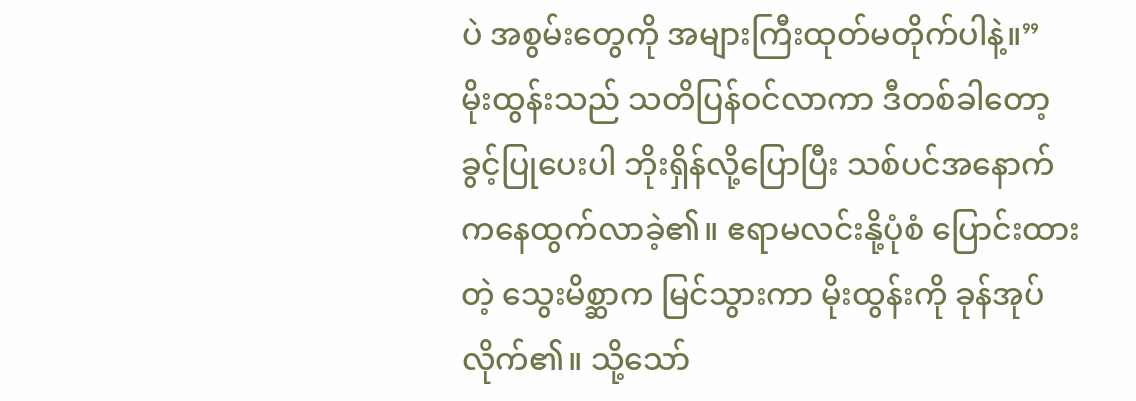ပဲ အစွမ်းတွေကို အများကြီးထုတ်မတိုက်ပါနဲ့။”
မိုးထွန်းသည် သတိပြန်ဝင်လာကာ ဒီတစ်ခါတော့ ခွင့်ပြုပေးပါ ဘိုးရှိန်လို့ပြောပြီး သစ်ပင်အနောက်ကနေထွက်လာခဲ့၏။ ဧရာမလင်းနို့ပုံစံ ပြောင်းထားတဲ့ သွေးမိစ္ဆာက မြင်သွားကာ မိုးထွန်းကို ခုန်အုပ်လိုက်၏။ သို့သော်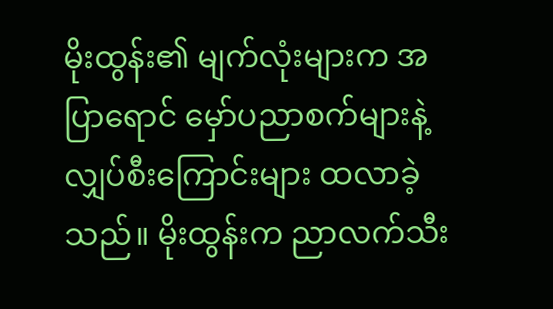မိုးထွန်း၏ မျက်လုံးများက အပြာရောင် မှော်ပညာစက်များနဲ့ လျှပ်စီးကြောင်းများ ထလာခဲ့သည်။ မိုးထွန်းက ညာလက်သီး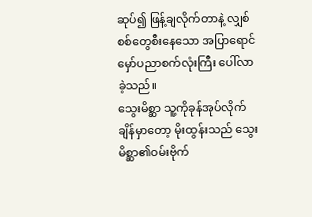ဆုပ်၍ ဖြန့်ချလိုက်တာနဲ့ လျှစ်စစ်တွေစီးနေသော အပြာရောင်မှော်ပညာစက်လုံးကြီး ပေါ်လာခဲ့သည်။
သွေးမိစ္ဆာ သူ့ကိုခုန်အုပ်လိုက်ချိန်မှာတော့ မိုးထွန်းသည် သွေးမိစ္ဆာ၏ဝမ်းဗိုက်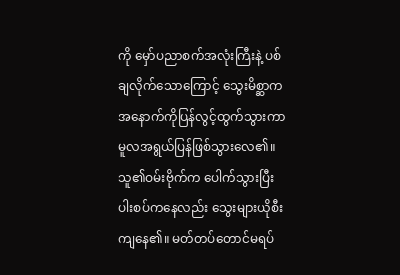ကို မှော်ပညာစက်အလုံးကြီးနဲ့ ပစ်ချလိုက်သောကြောင့် သွေးမိစ္ဆာက အနောက်ကိုပြန်လွင့်ထွက်သွားကာ မူလအရွယ်ပြန်ဖြစ်သွားလေ၏။ သူ၏ဝမ်းဗိုက်က ပေါက်သွားပြီး ပါးစပ်ကနေလည်း သွေးများယိုစီးကျနေ၏။ မတ်တပ်တောင်မရပ်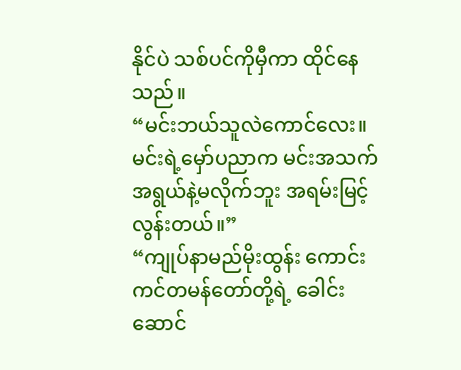နိုင်ပဲ သစ်ပင်ကိုမှီကာ ထိုင်နေသည်။
“မင်းဘယ်သူလဲကောင်လေး။ မင်းရဲ့မှော်ပညာက မင်းအသက်အရွယ်နဲ့မလိုက်ဘူး အရမ်းမြင့်လွန်းတယ်။”
“ကျုပ်နာမည်မိုးထွန်း ကောင်းကင်တမန်တော်တို့ရဲ့ ခေါင်းဆောင်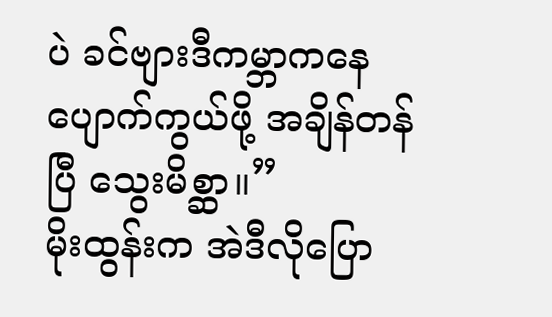ပဲ ခင်ဗျားဒီကမ္ဘာကနေ ပျောက်ကွယ်ဖို့ အချိန်တန်ပြီ သွေးမိစ္ဆာ။”
မိုးထွန်းက အဲဒီလိုပြော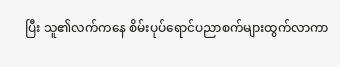ပြီး သူ၏လက်ကနေ စိမ်းပုပ်ရောင်ပညာစက်များထွက်လာကာ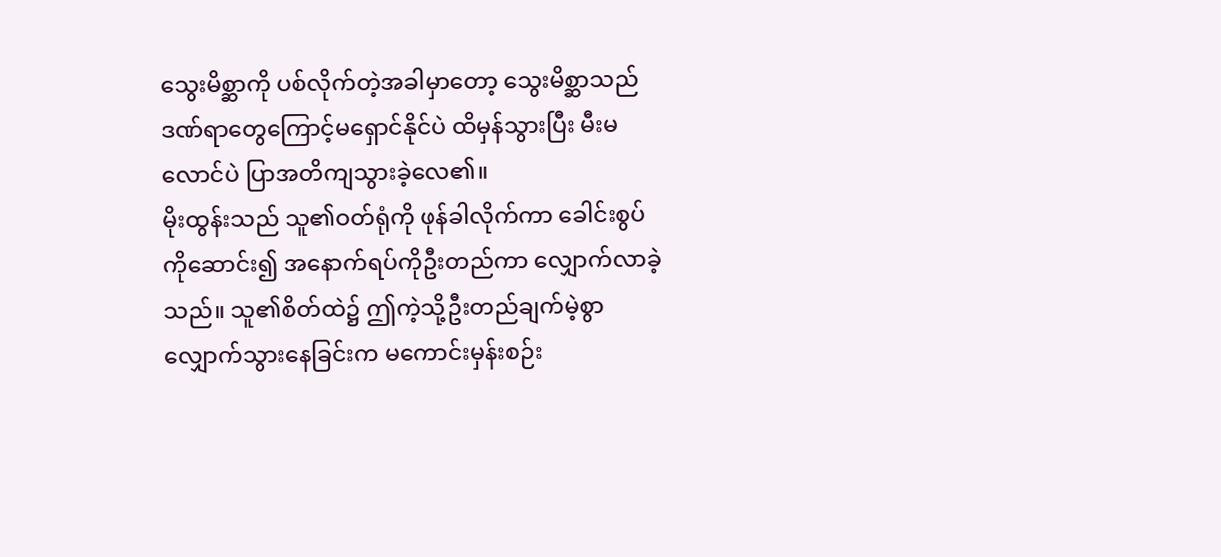သွေးမိစ္ဆာကို ပစ်လိုက်တဲ့အခါမှာတော့ သွေးမိစ္ဆာသည် ဒဏ်ရာတွေကြောင့်မရှောင်နိုင်ပဲ ထိမှန်သွားပြီး မီးမလောင်ပဲ ပြာအတိကျသွားခဲ့လေ၏။
မိုးထွန်းသည် သူ၏ဝတ်ရုံကို ဖုန်ခါလိုက်ကာ ခေါင်းစွပ်ကိုဆောင်း၍ အနောက်ရပ်ကိုဦးတည်ကာ လျှောက်လာခဲ့သည်။ သူ၏စိတ်ထဲ၌ ဤကဲ့သို့ဦးတည်ချက်မဲ့စွာ လျှောက်သွားနေခြင်းက မကောင်းမှန်းစဉ်း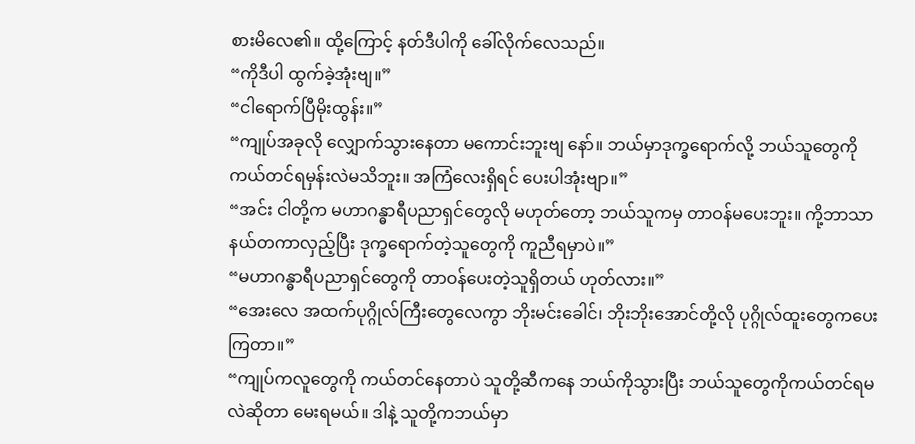စားမိလေ၏။ ထို့ကြောင့် နတ်ဒီပါကို ခေါ်လိုက်လေသည်။
“ကိုဒီပါ ထွက်ခဲ့အုံးဗျ။”
“ငါရောက်ပြီမိုးထွန်း။”
“ကျုပ်အခုလို လျှောက်သွားနေတာ မကောင်းဘူးဗျ နော်။ ဘယ်မှာဒုက္ခရောက်လို့ ဘယ်သူတွေကို ကယ်တင်ရမှန်းလဲမသိဘူး။ အကြံလေးရှိရင် ပေးပါအုံးဗျာ။”
“အင်း ငါတို့က မဟာဂန္ဓာရီပညာရှင်တွေလို မဟုတ်တော့ ဘယ်သူကမှ တာဝန်မပေးဘူး။ ကို့ဘာသာ နယ်တကာလှည့်ပြီး ဒုက္ခရောက်တဲ့သူတွေကို ကူညီရမှာပဲ။”
“မဟာဂန္ဓာရီပညာရှင်တွေကို တာဝန်ပေးတဲ့သူရှိတယ် ဟုတ်လား။”
“အေးလေ အထက်ပုဂ္ဂိုလ်ကြီးတွေလေကွာ ဘိုးမင်းခေါင်၊ ဘိုးဘိုးအောင်တို့လို ပုဂ္ဂိုလ်ထူးတွေကပေးကြတာ။”
“ကျုပ်ကလူတွေကို ကယ်တင်နေတာပဲ သူတို့ဆီကနေ ဘယ်ကိုသွားပြီး ဘယ်သူတွေကိုကယ်တင်ရမလဲဆိုတာ မေးရမယ်။ ဒါနဲ့ သူတို့ကဘယ်မှာ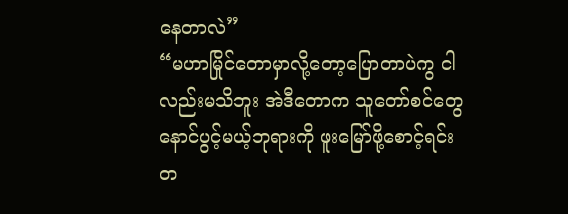နေတာလဲ”
“မဟာမြိုင်တောမှာလို့တော့ပြောတာပဲကွ ငါလည်းမသိဘူး အဲဒီတောက သူတော်စင်တွေ နောင်ပွင့်မယ့်ဘုရားကို ဖူးမြော်ဖို့စောင့်ရင်း တ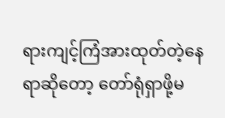ရားကျင့်ကြံအားထုတ်တဲ့နေရာဆိုတော့ တော်ရုံရှာဖို့မ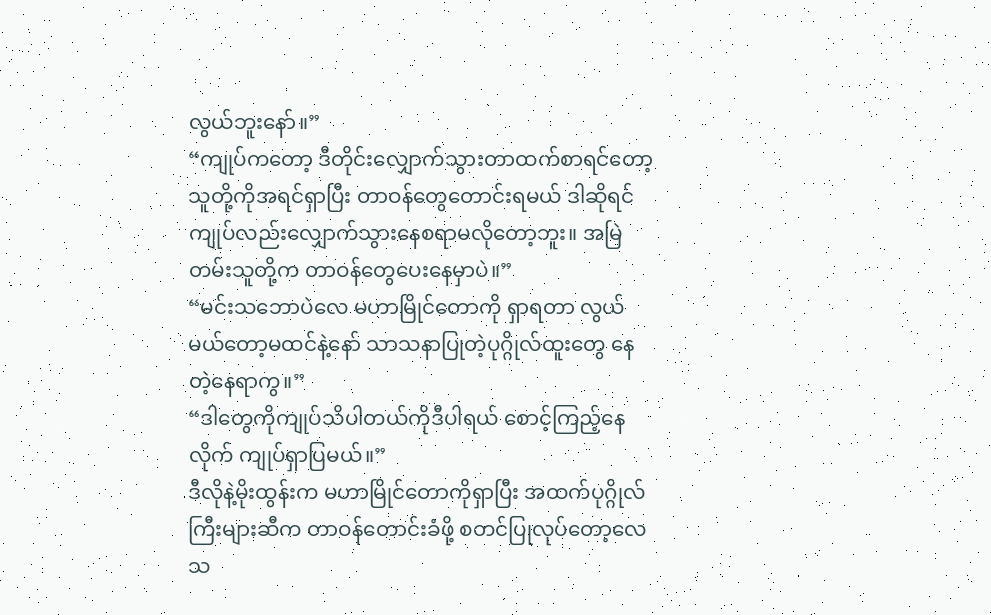လွယ်ဘူးနော်။”
“ကျုပ်ကတော့ ဒီတိုင်းလျှောက်သွားတာထက်စာရင်တော့ သူတို့ကိုအရင်ရှာပြီး တာဝန်တွေတောင်းရမယ် ဒါဆိုရင် ကျုပ်လည်းလျှောက်သွားနေစရာမလိုတော့ဘူး။ အမြဲတမ်းသူတို့က တာဝန်တွေပေးနေမှာပဲ။”
“မင်းသဘောပဲလေ မဟာမြိုင်တောကို ရှာရတာ လွယ်မယ်တော့မထင်နဲ့နော် သာသနာပြုတဲ့ပုဂ္ဂိုလ်ထူးတွေ နေတဲ့နေရာကွ။”
“ဒါတွေကိုကျုပ်သိပါတယ်ကိုဒီပါရယ် စောင့်ကြည့်နေလိုက် ကျုပ်ရှာပြမယ်။”
ဒီလိုနဲ့မိုးထွန်းက မဟာမြိုင်တောကိုရှာပြီး အထက်ပုဂ္ဂိုလ်ကြီးများဆီက တာဝန်တောင်းခံဖို့ စတင်ပြုလုပ်တော့လေသ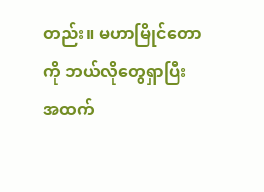တည်း။ မဟာမြိုင်တောကို ဘယ်လိုတွေရှာပြီး အထက်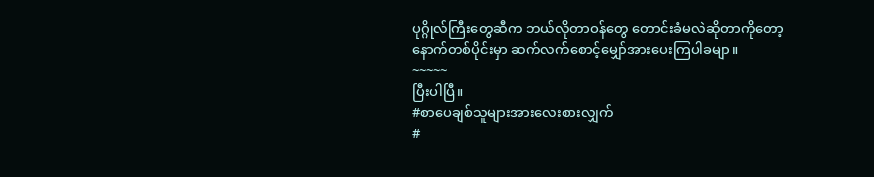ပုဂ္ဂိုလ်ကြီးတွေဆီက ဘယ်လိုတာဝန်တွေ တောင်းခံမလဲဆိုတာကိုတော့ နောက်တစ်ပိုင်းမှာ ဆက်လက်စောင့်မျှော်အားပေးကြပါခမျာ။
~~~~~
ပြီးပါပြီ။
#စာပေချစ်သူများအားလေးစားလျှက်
#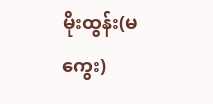မိုးထွန်း(မကွေး)